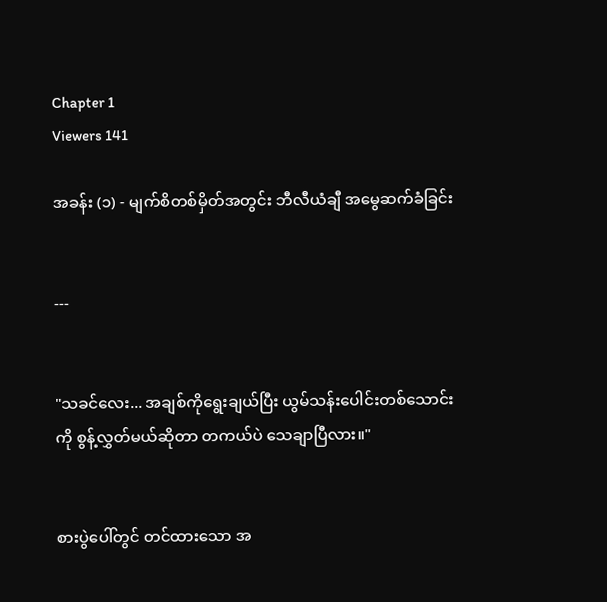Chapter 1
Viewers 141

အခန်း (၁) - မျက်စိတစ်မှိတ်အတွင်း ဘီလီယံချီ အမွေဆက်ခံခြင်း


---


"သခင်လေး... အချစ်ကိုရွေးချယ်ပြီး ယွမ်သန်းပေါင်းတစ်သောင်းကို စွန့်လွှတ်မယ်ဆိုတာ တကယ်ပဲ သေချာပြီလား။"


စားပွဲပေါ်တွင် တင်ထားသော အ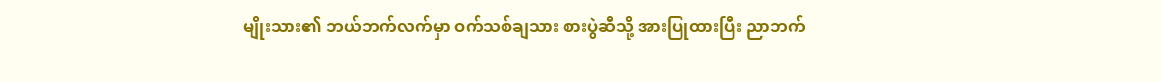မျိုးသား၏ ဘယ်ဘက်လက်မှာ ဝက်သစ်ချသား စားပွဲဆီသို့ အားပြုထားပြီး ညာဘက်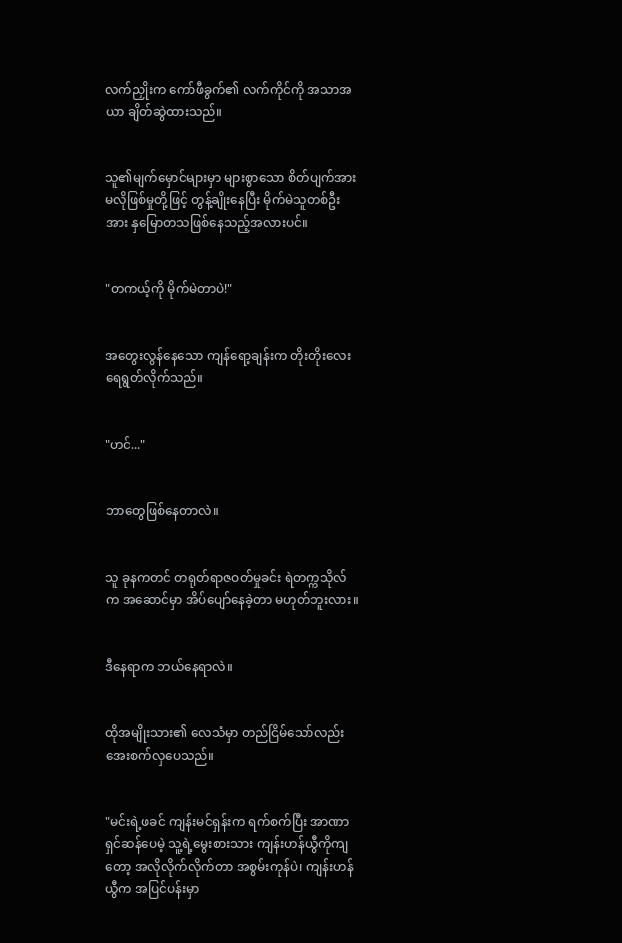လက်ညှိုးက ကော်ဖီခွက်၏ လက်ကိုင်ကို အသာအယာ ချိတ်ဆွဲထားသည်။


သူ၏မျက်မှောင်များမှာ များစွာသော စိတ်ပျက်အားမလိုဖြစ်မှုတို့ဖြင့် တွန့်ချိုးနေပြီး မိုက်မဲသူတစ်ဦးအား နှမြောတသဖြစ်နေသည့်အလားပင်။


"တကယ့်ကို မိုက်မဲတာပဲ!"


အတွေးလွန်နေသော ကျန်ရော့ချန်းက တိုးတိုးလေး ရေရွတ်လိုက်သည်။


"ဟင်..."


ဘာတွေဖြစ်နေတာလဲ။


သူ ခုနကတင် တရုတ်ရာဇဝတ်မှုခင်း ရဲတက္ကသိုလ်က အဆောင်မှာ အိပ်ပျော်နေခဲ့တာ မဟုတ်ဘူးလား။


ဒီနေရာက ဘယ်နေရာလဲ။


ထိုအမျိုးသား၏ လေသံမှာ တည်ငြိမ်သော်လည်း အေးစက်လှပေသည်။


"မင်းရဲ့ဖခင် ကျန်းမင်ရှန်းက ရက်စက်ပြီး အာဏာရှင်ဆန်ပေမဲ့ သူ့ရဲ့မွေးစားသား ကျန်းဟန်ယွီကိုကျတော့ အလိုလိုက်လိုက်တာ အစွမ်းကုန်ပဲ၊ ကျန်းဟန်ယွီက အပြင်ပန်းမှာ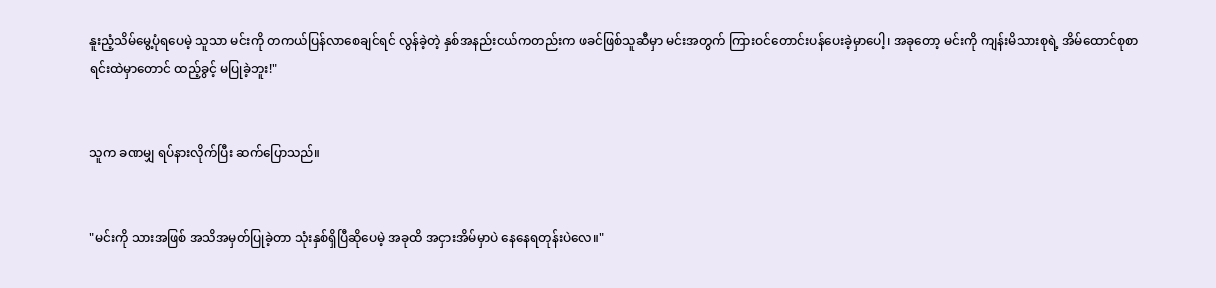နူးညံ့သိမ်မွေ့ပုံရပေမဲ့ သူသာ မင်းကို တကယ်ပြန်လာစေချင်ရင် လွန်ခဲ့တဲ့ နှစ်အနည်းငယ်ကတည်းက ဖခင်ဖြစ်သူဆီမှာ မင်းအတွက် ကြားဝင်တောင်းပန်ပေးခဲ့မှာပေါ့၊ အခုတော့ မင်းကို ကျန်းမိသားစုရဲ့ အိမ်ထောင်စုစာရင်းထဲမှာတောင် ထည့်ခွင့် မပြုခဲ့ဘူး!"


သူက ခဏမျှ ရပ်နားလိုက်ပြီး ဆက်ပြောသည်။


"မင်းကို သားအဖြစ် အသိအမှတ်ပြုခဲ့တာ သုံးနှစ်ရှိပြီဆိုပေမဲ့ အခုထိ အငှားအိမ်မှာပဲ နေနေရတုန်းပဲလေ။"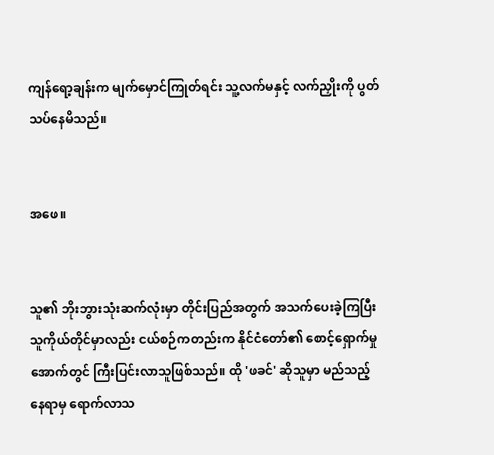ကျန်ရော့ချန်းက မျက်မှောင်ကြုတ်ရင်း သူ့လက်မနှင့် လက်ညှိုးကို ပွတ်သပ်နေမိသည်။


အဖေ။


သူ၏ ဘိုးဘွားသုံးဆက်လုံးမှာ တိုင်းပြည်အတွက် အသက်ပေးခဲ့ကြပြီး သူကိုယ်တိုင်မှာလည်း ငယ်စဉ်ကတည်းက နိုင်ငံတော်၏ စောင့်ရှောက်မှုအောက်တွင် ကြီးပြင်းလာသူဖြစ်သည်။ ထို 'ဖခင်' ဆိုသူမှာ မည်သည့်နေရာမှ ရောက်လာသ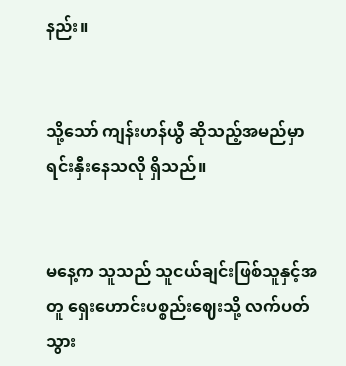နည်း။


သို့သော် ကျန်းဟန်ယွီ ဆိုသည့်အမည်မှာ ရင်းနှီးနေသလို ရှိသည်။


မနေ့က သူသည် သူငယ်ချင်းဖြစ်သူနှင့်အတူ ရှေးဟောင်းပစ္စည်းဈေးသို့ လက်ပတ်သွား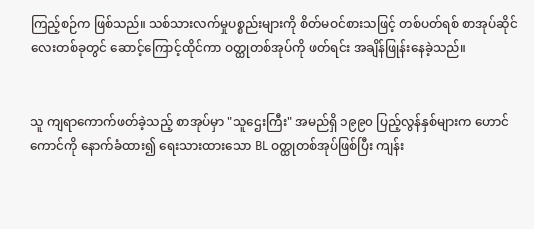ကြည့်စဉ်က ဖြစ်သည်။ သစ်သားလက်မှုပစ္စည်းများကို စိတ်မဝင်စားသဖြင့် တစ်ပတ်ရစ် စာအုပ်ဆိုင်လေးတစ်ခုတွင် ဆောင့်ကြောင့်ထိုင်ကာ ဝတ္ထုတစ်အုပ်ကို ဖတ်ရင်း အချိန်ဖြုန်းနေခဲ့သည်။


သူ ကျရာကောက်ဖတ်ခဲ့သည့် စာအုပ်မှာ "သူဌေးကြီး" အမည်ရှိ ၁၉၉၀ ပြည့်လွန်နှစ်များက ဟောင်ကောင်ကို နောက်ခံထား၍ ရေးသားထားသော BL ဝတ္ထုတစ်အုပ်ဖြစ်ပြီး ကျန်း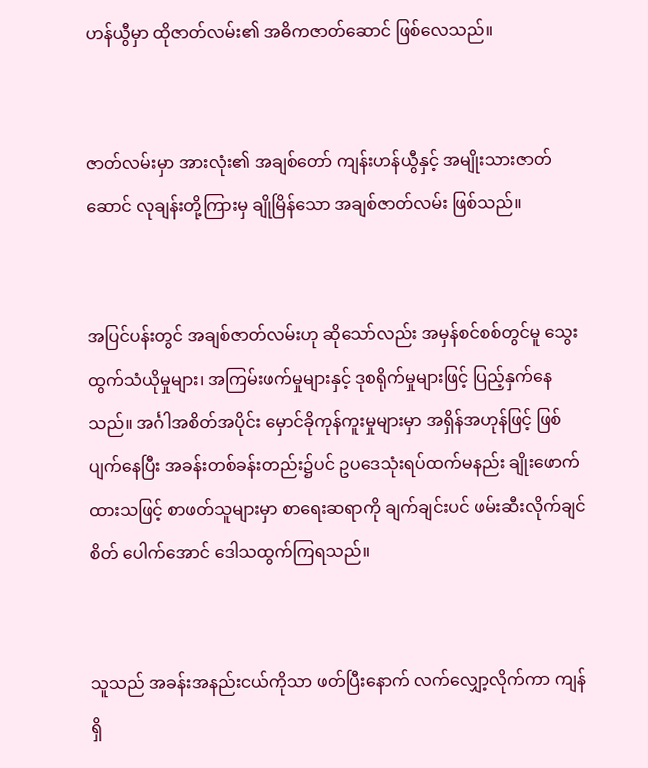ဟန်ယွီမှာ ထိုဇာတ်လမ်း၏ အဓိကဇာတ်ဆောင် ဖြစ်လေသည်။


ဇာတ်လမ်းမှာ အားလုံး၏ အချစ်တော် ကျန်းဟန်ယွီနှင့် အမျိုးသားဇာတ်ဆောင် လုချန်းတို့ကြားမှ ချိုမြိန်သော အချစ်ဇာတ်လမ်း ဖြစ်သည်။


အပြင်ပန်းတွင် အချစ်ဇာတ်လမ်းဟု ဆိုသော်လည်း အမှန်စင်စစ်တွင်မူ သွေးထွက်သံယိုမှုများ၊ အကြမ်းဖက်မှုများနှင့် ဒုစရိုက်မှုများဖြင့် ပြည့်နှက်နေသည်။ အင်္ဂါအစိတ်အပိုင်း မှောင်ခိုကုန်ကူးမှုများမှာ အရှိန်အဟုန်ဖြင့် ဖြစ်ပျက်နေပြီး အခန်းတစ်ခန်းတည်း၌ပင် ဥပဒေသုံးရပ်ထက်မနည်း ချိုးဖောက်ထားသဖြင့် စာဖတ်သူများမှာ စာရေးဆရာကို ချက်ချင်းပင် ဖမ်းဆီးလိုက်ချင်စိတ် ပေါက်အောင် ဒေါသထွက်ကြရသည်။


သူသည် အခန်းအနည်းငယ်ကိုသာ ဖတ်ပြီးနောက် လက်လျှော့လိုက်ကာ ကျန်ရှိ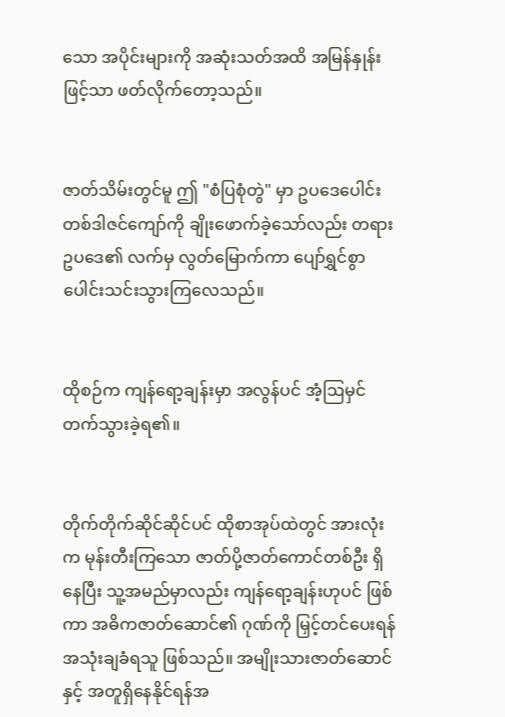သော အပိုင်းများကို အဆုံးသတ်အထိ အမြန်နှုန်းဖြင့်သာ ဖတ်လိုက်တော့သည်။


ဇာတ်သိမ်းတွင်မူ ဤ "စံပြစုံတွဲ" မှာ ဥပဒေပေါင်း တစ်ဒါဇင်ကျော်ကို ချိုးဖောက်ခဲ့သော်လည်း တရားဥပဒေ၏ လက်မှ လွတ်မြောက်ကာ ပျော်ရွှင်စွာ ပေါင်းသင်းသွားကြလေသည်။


ထိုစဉ်က ကျန်ရော့ချန်းမှာ အလွန်ပင် အံ့ဩမှင်တက်သွားခဲ့ရ၏။


တိုက်တိုက်ဆိုင်ဆိုင်ပင် ထိုစာအုပ်ထဲတွင် အားလုံးက မုန်းတီးကြသော ဇာတ်ပို့ဇာတ်ကောင်တစ်ဦး ရှိနေပြီး သူ့အမည်မှာလည်း ကျန်ရော့ချန်းဟုပင် ဖြစ်ကာ အဓိကဇာတ်ဆောင်၏ ဂုဏ်ကို မြှင့်တင်ပေးရန် အသုံးချခံရသူ ဖြစ်သည်။ အမျိုးသားဇာတ်ဆောင်နှင့် အတူရှိနေနိုင်ရန်အ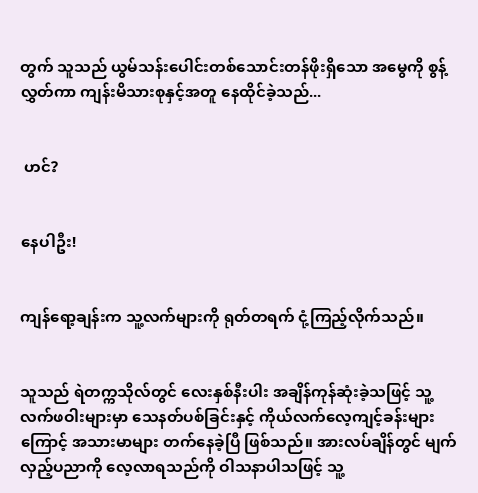တွက် သူသည် ယွမ်သန်းပေါင်းတစ်သောင်းတန်ဖိုးရှိသော အမွေကို စွန့်လွှတ်ကာ ကျန်းမိသားစုနှင့်အတူ နေထိုင်ခဲ့သည်...


 ဟင်?


နေပါဦး!


ကျန်ရော့ချန်းက သူ့လက်များကို ရုတ်တရက် ငုံ့ကြည့်လိုက်သည်။


သူသည် ရဲတက္ကသိုလ်တွင် လေးနှစ်နီးပါး အချိန်ကုန်ဆုံးခဲ့သဖြင့် သူ့လက်ဖဝါးများမှာ သေနတ်ပစ်ခြင်းနှင့် ကိုယ်လက်လေ့ကျင့်ခန်းများကြောင့် အသားမာများ တက်နေခဲ့ပြီ ဖြစ်သည်။ အားလပ်ချိန်တွင် မျက်လှည့်ပညာကို လေ့လာရသည်ကို ဝါသနာပါသဖြင့် သူ့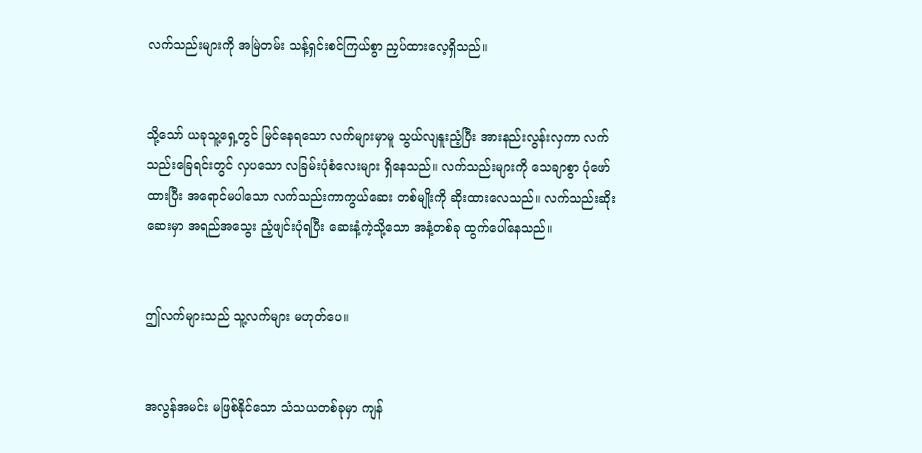လက်သည်းများကို အမြဲတမ်း သန့်ရှင်းစင်ကြယ်စွာ ညှပ်ထားလေ့ရှိသည်။


သို့သော် ယခုသူ့ရှေ့တွင် မြင်နေရသော လက်များမှာမူ သွယ်လျနူးညံ့ပြီး အားနည်းလွန်းလှကာ လက်သည်းခြေရင်းတွင် လှပသော လခြမ်းပုံစံလေးများ ရှိနေသည်။ လက်သည်းများကို သေချာစွာ ပုံဖော်ထားပြီး အရောင်မပါသော လက်သည်းကာကွယ်ဆေး တစ်မျိုးကို ဆိုးထားလေသည်။ လက်သည်းဆိုးဆေးမှာ အရည်အသွေး ညံ့ဖျင်းပုံရပြီး ဆေးနံ့ကဲ့သို့သော အနံ့တစ်ခု ထွက်ပေါ်နေသည်။


ဤလက်များသည် သူ့လက်များ မဟုတ်ပေ။


အလွန်အမင်း မဖြစ်နိုင်သော သံသယတစ်ခုမှာ ကျန်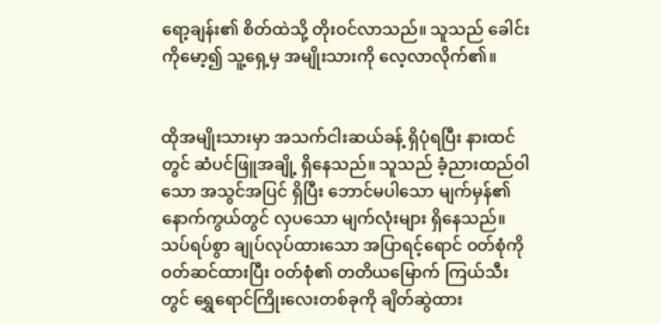ရော့ချန်း၏ စိတ်ထဲသို့ တိုးဝင်လာသည်။ သူသည် ခေါင်းကိုမော့၍ သူ့ရှေ့မှ အမျိုးသားကို လေ့လာလိုက်၏။


ထိုအမျိုးသားမှာ အသက်ငါးဆယ်ခန့် ရှိပုံရပြီး နားထင်တွင် ဆံပင်ဖြူအချို့ ရှိနေသည်။ သူသည် ခံ့ညားထည်ဝါသော အသွင်အပြင် ရှိပြီး ဘောင်မပါသော မျက်မှန်၏ နောက်ကွယ်တွင် လှပသော မျက်လုံးများ ရှိနေသည်။ သပ်ရပ်စွာ ချုပ်လုပ်ထားသော အပြာရင့်ရောင် ဝတ်စုံကို ဝတ်ဆင်ထားပြီး ဝတ်စုံ၏ တတိယမြောက် ကြယ်သီးတွင် ရွှေရောင်ကြိုးလေးတစ်ခုကို ချိတ်ဆွဲထား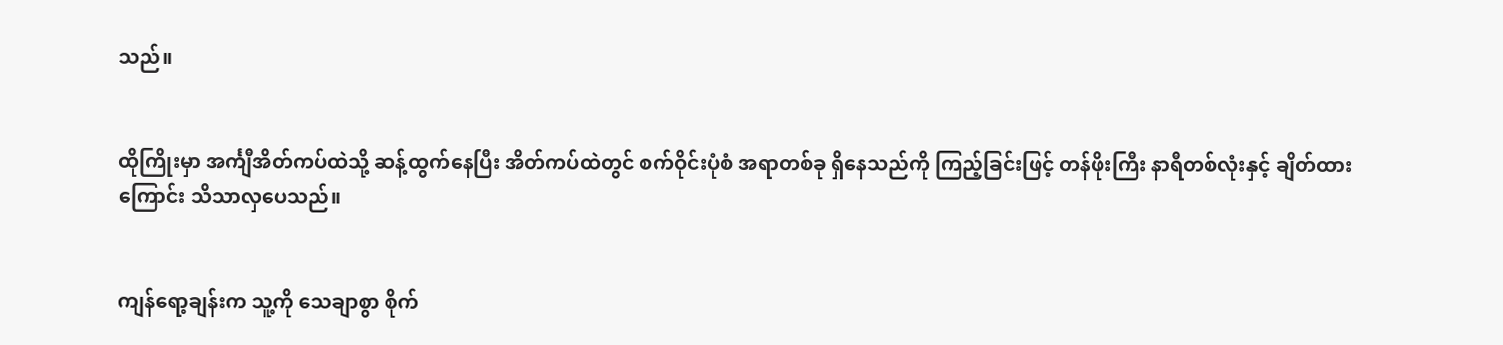သည်။


ထိုကြိုးမှာ အင်္ကျီအိတ်ကပ်ထဲသို့ ဆန့်ထွက်နေပြီး အိတ်ကပ်ထဲတွင် စက်ဝိုင်းပုံစံ အရာတစ်ခု ရှိနေသည်ကို ကြည့်ခြင်းဖြင့် တန်ဖိုးကြီး နာရီတစ်လုံးနှင့် ချိတ်ထားကြောင်း သိသာလှပေသည်။


ကျန်ရော့ချန်းက သူ့ကို သေချာစွာ စိုက်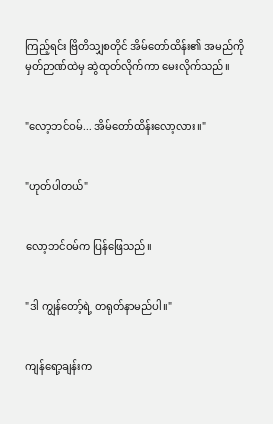ကြည့်ရင်း ဗြိတိသျှစတိုင် အိမ်တော်ထိန်း၏ အမည်ကို မှတ်ဉာဏ်ထဲမှ ဆွဲထုတ်လိုက်ကာ မေးလိုက်သည်။


"လော့ဘင်ဝမ်... အိမ်တော်ထိန်းလော့လား။"


"ဟုတ်ပါတယ်"


လော့ဘင်ဝမ်က ပြန်ဖြေသည်။


"ဒါ ကျွန်တော့်ရဲ့ တရုတ်နာမည်ပါ။"


ကျန်ရော့ချန်းက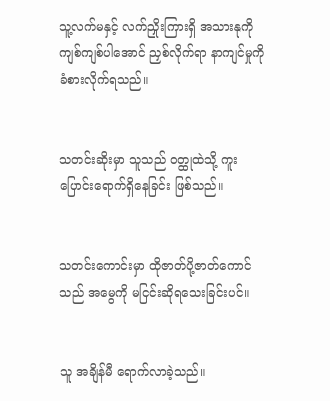သူ့လက်မနှင့် လက်ညှိုးကြားရှိ အသားနုကို ကျစ်ကျစ်ပါအောင် ညှစ်လိုက်ရာ နာကျင်မှုကို ခံစားလိုက်ရသည်။


သတင်းဆိုးမှာ သူသည် ဝတ္ထုထဲသို့ ကူးပြောင်းရောက်ရှိနေခြင်း ဖြစ်သည်။


သတင်းကောင်းမှာ ထိုဇာတ်ပို့ဇာတ်ကောင်သည် အမွေကို မငြင်းဆိုရသေးခြင်းပင်။


သူ အချိန်မီ ရောက်လာခဲ့သည်။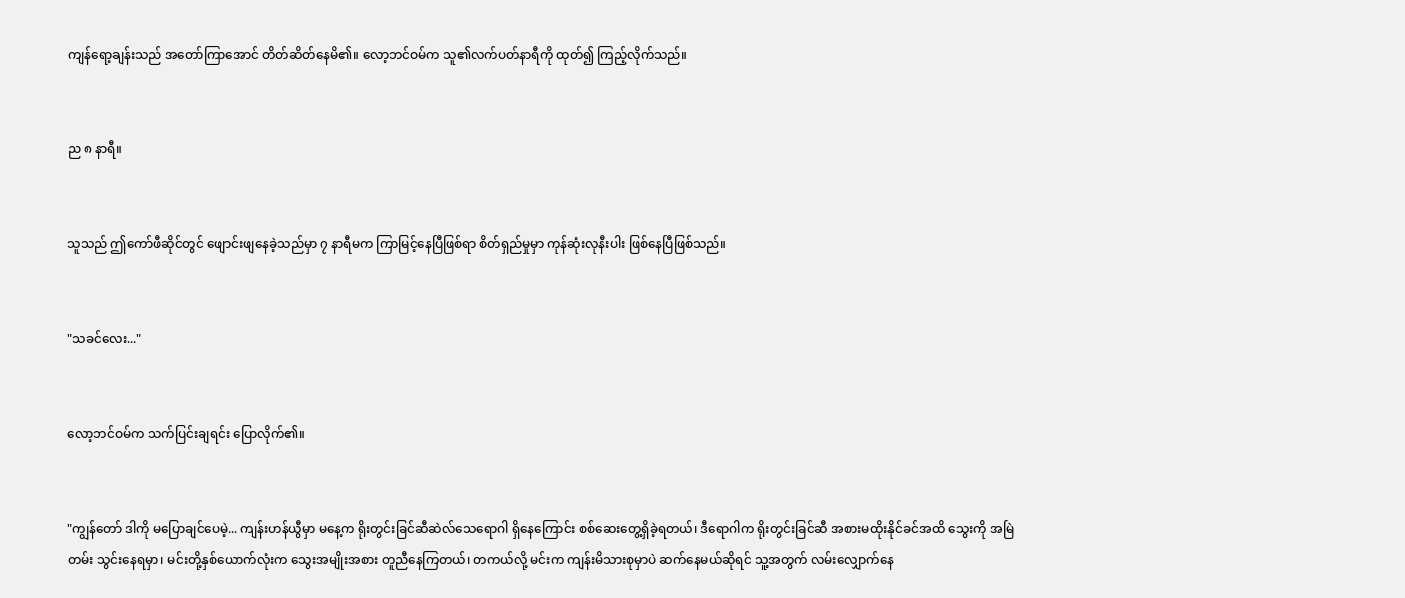ကျန်ရော့ချန်းသည် အတော်ကြာအောင် တိတ်ဆိတ်နေမိ၏။ လော့ဘင်ဝမ်က သူ၏လက်ပတ်နာရီကို ထုတ်၍ ကြည့်လိုက်သည်။


ည ၈ နာရီ။


သူသည် ဤကော်ဖီဆိုင်တွင် ဖျောင်းဖျနေခဲ့သည်မှာ ၇ နာရီမက ကြာမြင့်နေပြီဖြစ်ရာ စိတ်ရှည်မှုမှာ ကုန်ဆုံးလုနီးပါး ဖြစ်နေပြီဖြစ်သည်။


"သခင်လေး..."


လော့ဘင်ဝမ်က သက်ပြင်းချရင်း ပြောလိုက်၏။


"ကျွန်တော် ဒါကို မပြောချင်ပေမဲ့... ကျန်းဟန်ယွီမှာ မနေ့က ရိုးတွင်းခြင်ဆီဆဲလ်သေရောဂါ ရှိနေကြောင်း စစ်ဆေးတွေ့ရှိခဲ့ရတယ်၊ ဒီရောဂါက ရိုးတွင်းခြင်ဆီ အစားမထိုးနိုင်ခင်အထိ သွေးကို အမြဲတမ်း သွင်းနေရမှာ၊ မင်းတို့နှစ်ယောက်လုံးက သွေးအမျိုးအစား တူညီနေကြတယ်၊ တကယ်လို့ မင်းက ကျန်းမိသားစုမှာပဲ ဆက်နေမယ်ဆိုရင် သူ့အတွက် လမ်းလျှောက်နေ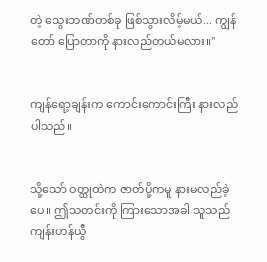တဲ့ သွေးဘဏ်တစ်ခု ဖြစ်သွားလိမ့်မယ်... ကျွန်တော် ပြောတာကို နားလည်တယ်မလား။"


ကျန်ရော့ချန်းက ကောင်းကောင်းကြီး နားလည်ပါသည်။


သို့သော် ဝတ္ထုထဲက ဇာတ်ပို့ကမူ နားမလည်ခဲ့ပေ။ ဤသတင်းကို ကြားသောအခါ သူသည် ကျန်းဟန်ယွီ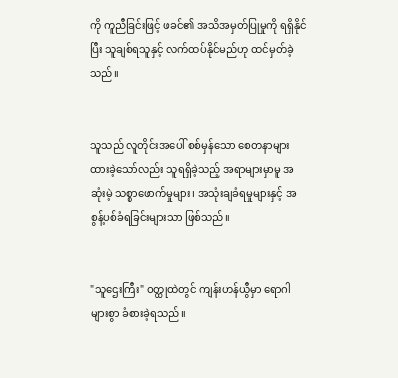ကို ကူညီခြင်းဖြင့် ဖခင်၏ အသိအမှတ်ပြုမှုကို ရရှိနိုင်ပြီး သူချစ်ရသူနှင့် လက်ထပ်နိုင်မည်ဟု ထင်မှတ်ခဲ့သည်။


သူသည် လူတိုင်းအပေါ် စစ်မှန်သော စေတနာများ ထားခဲ့သော်လည်း သူရရှိခဲ့သည့် အရာများမှာမူ အဆုံးမဲ့ သစ္စာဖောက်မှုများ၊ အသုံးချခံရမှုများနှင့် အစွန့်ပစ်ခံရခြင်းများသာ ဖြစ်သည်။


"သူဌေးကြီး" ဝတ္ထုထဲတွင် ကျန်းဟန်ယွီမှာ ရောဂါများစွာ ခံစားခဲ့ရသည်။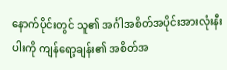နောက်ပိုင်းတွင် သူ၏ အင်္ဂါအစိတ်အပိုင်းအားလုံးနီးပါးကို ကျန်ရော့ချန်း၏ အစိတ်အ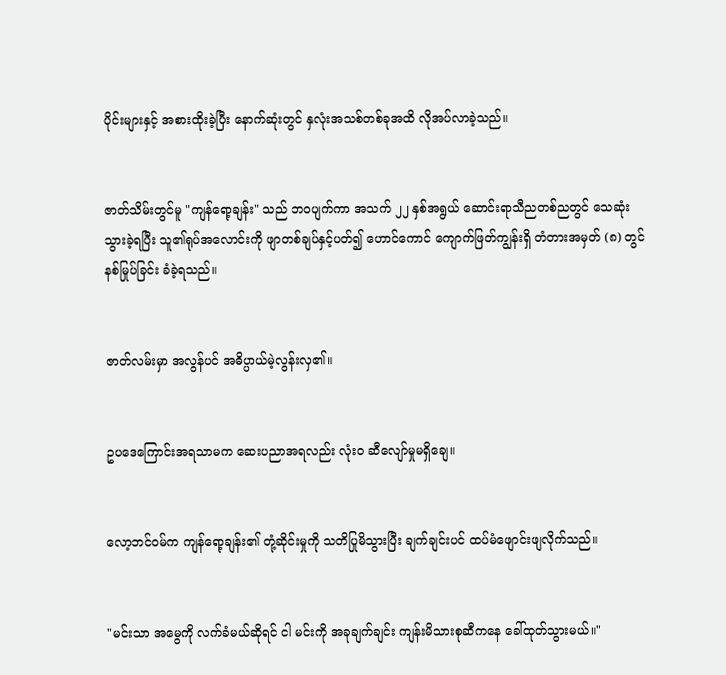ပိုင်းများနှင့် အစားထိုးခဲ့ပြီး နောက်ဆုံးတွင် နှလုံးအသစ်တစ်ခုအထိ လိုအပ်လာခဲ့သည်။


ဇာတ်သိမ်းတွင်မူ "ကျန်ရော့ချန်း" သည် ဘဝပျက်ကာ အသက် ၂၂ နှစ်အရွယ် ဆောင်းရာသီညတစ်ညတွင် သေဆုံးသွားခဲ့ရပြီး သူ၏ရုပ်အလောင်းကို ဖျာတစ်ချပ်နှင့်ပတ်၍ ဟောင်ကောင် ကျောက်ဖြတ်ကျွန်းရှိ တံတားအမှတ် (၈) တွင် နစ်မြုပ်ခြင်း ခံခဲ့ရသည်။


ဇာတ်လမ်းမှာ အလွန်ပင် အဓိပ္ပာယ်မဲ့လွန်းလှ၏။


ဥပဒေကြောင်းအရသာမက ဆေးပညာအရလည်း လုံးဝ ဆီလျော်မှုမရှိချေ။


လော့ဘင်ဝမ်က ကျန်ရော့ချန်း၏ တုံ့ဆိုင်းမှုကို သတိပြုမိသွားပြီး ချက်ချင်းပင် ထပ်မံဖျောင်းဖျလိုက်သည်။


"မင်းသာ အမွေကို လက်ခံမယ်ဆိုရင် ငါ မင်းကို အခုချက်ချင်း ကျန်းမိသားစုဆီကနေ ခေါ်ထုတ်သွားမယ်။"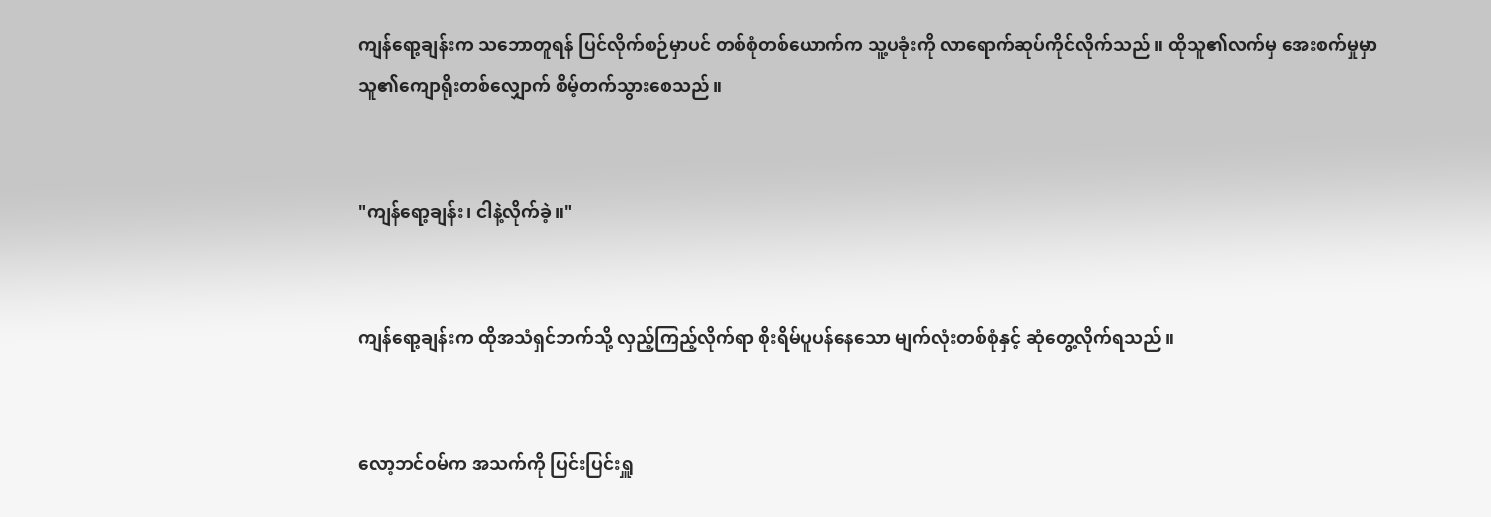ကျန်ရော့ချန်းက သဘောတူရန် ပြင်လိုက်စဉ်မှာပင် တစ်စုံတစ်ယောက်က သူ့ပခုံးကို လာရောက်ဆုပ်ကိုင်လိုက်သည်။ ထိုသူ၏လက်မှ အေးစက်မှုမှာ သူ၏ကျောရိုးတစ်လျှောက် စိမ့်တက်သွားစေသည်။


"ကျန်ရော့ချန်း၊ ငါနဲ့လိုက်ခဲ့။"


ကျန်ရော့ချန်းက ထိုအသံရှင်ဘက်သို့ လှည့်ကြည့်လိုက်ရာ စိုးရိမ်ပူပန်နေသော မျက်လုံးတစ်စုံနှင့် ဆုံတွေ့လိုက်ရသည်။


လော့ဘင်ဝမ်က အသက်ကို ပြင်းပြင်းရှူ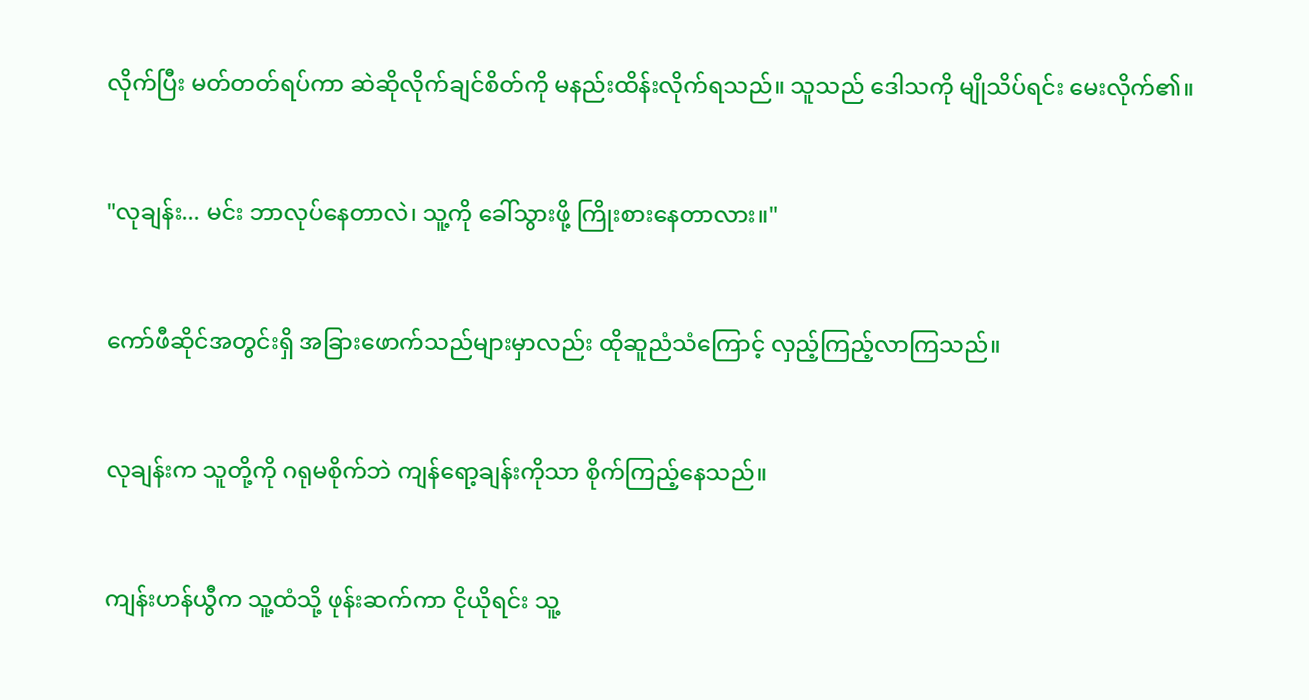လိုက်ပြီး မတ်တတ်ရပ်ကာ ဆဲဆိုလိုက်ချင်စိတ်ကို မနည်းထိန်းလိုက်ရသည်။ သူသည် ဒေါသကို မျိုသိပ်ရင်း မေးလိုက်၏။


"လုချန်း... မင်း ဘာလုပ်နေတာလဲ၊ သူ့ကို ခေါ်သွားဖို့ ကြိုးစားနေတာလား။"


ကော်ဖီဆိုင်အတွင်းရှိ အခြားဖောက်သည်များမှာလည်း ထိုဆူညံသံကြောင့် လှည့်ကြည့်လာကြသည်။


လုချန်းက သူတို့ကို ဂရုမစိုက်ဘဲ ကျန်ရော့ချန်းကိုသာ စိုက်ကြည့်နေသည်။


ကျန်းဟန်ယွီက သူ့ထံသို့ ဖုန်းဆက်ကာ ငိုယိုရင်း သူ့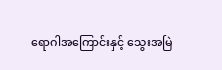ရောဂါအကြောင်းနှင့် သွေးအမြဲ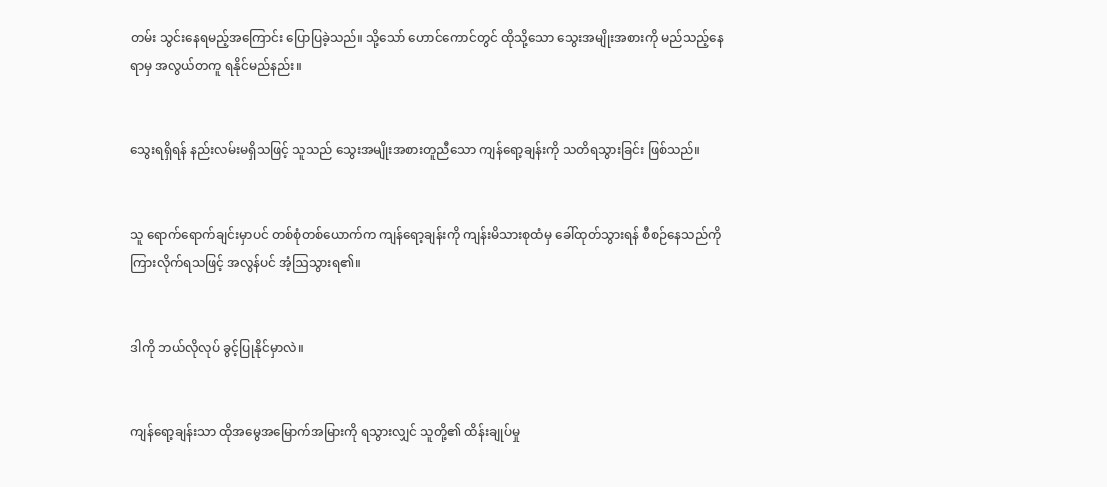တမ်း သွင်းနေရမည့်အကြောင်း ပြောပြခဲ့သည်။ သို့သော် ဟောင်ကောင်တွင် ထိုသို့သော သွေးအမျိုးအစားကို မည်သည့်နေရာမှ အလွယ်တကူ ရနိုင်မည်နည်း။


သွေးရရှိရန် နည်းလမ်းမရှိသဖြင့် သူသည် သွေးအမျိုးအစားတူညီသော ကျန်ရော့ချန်းကို သတိရသွားခြင်း ဖြစ်သည်။


သူ ရောက်ရောက်ချင်းမှာပင် တစ်စုံတစ်ယောက်က ကျန်ရော့ချန်းကို ကျန်းမိသားစုထံမှ ခေါ်ထုတ်သွားရန် စီစဉ်နေသည်ကို ကြားလိုက်ရသဖြင့် အလွန်ပင် အံ့ဩသွားရ၏။


ဒါကို ဘယ်လိုလုပ် ခွင့်ပြုနိုင်မှာလဲ။


ကျန်ရော့ချန်းသာ ထိုအမွေအမြောက်အမြားကို ရသွားလျှင် သူတို့၏ ထိန်းချုပ်မှု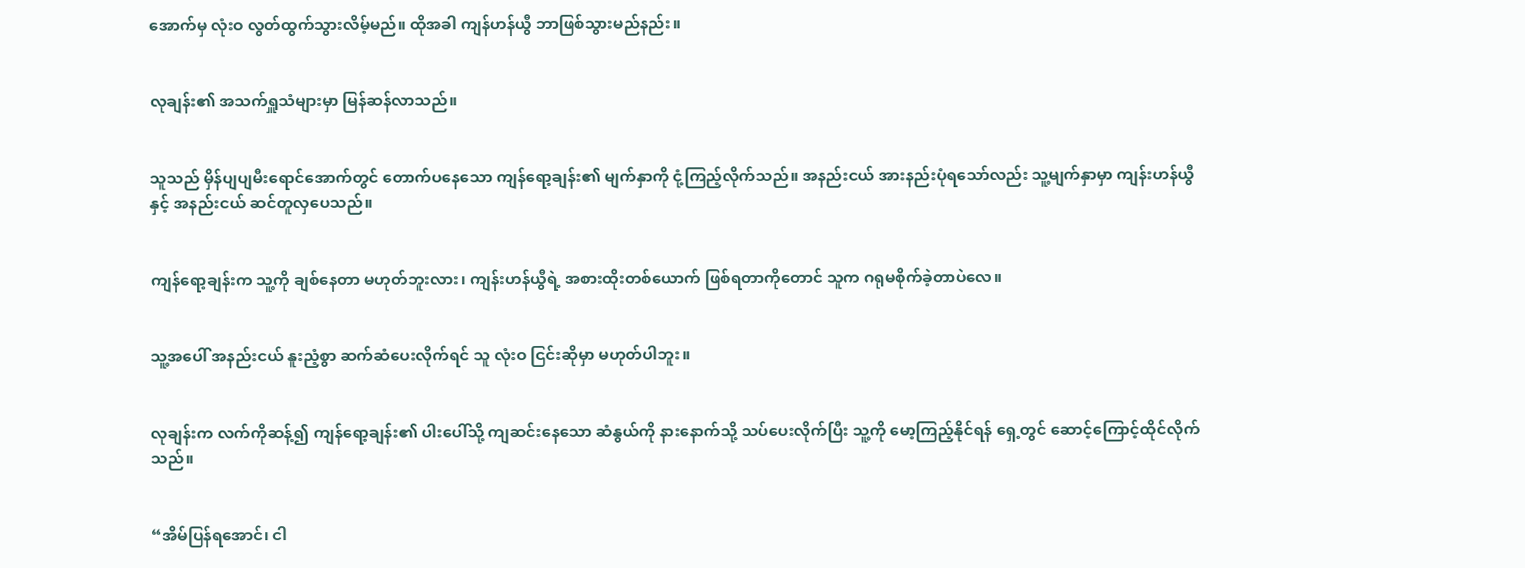အောက်မှ လုံးဝ လွတ်ထွက်သွားလိမ့်မည်။ ထိုအခါ ကျန်ဟန်ယွီ ဘာဖြစ်သွားမည်နည်း။


လုချန်း၏ အသက်ရှူသံများမှာ မြန်ဆန်လာသည်။


သူသည် မှိန်ပျပျမီးရောင်အောက်တွင် တောက်ပနေသော ကျန်ရော့ချန်း၏ မျက်နှာကို ငုံ့ကြည့်လိုက်သည်။ အနည်းငယ် အားနည်းပုံရသော်လည်း သူ့မျက်နှာမှာ ကျန်းဟန်ယွီနှင့် အနည်းငယ် ဆင်တူလှပေသည်။


ကျန်ရော့ချန်းက သူ့ကို ချစ်နေတာ မဟုတ်ဘူးလား၊ ကျန်းဟန်ယွီရဲ့ အစားထိုးတစ်ယောက် ဖြစ်ရတာကိုတောင် သူက ဂရုမစိုက်ခဲ့တာပဲလေ။


သူ့အပေါ် အနည်းငယ် နူးညံ့စွာ ဆက်ဆံပေးလိုက်ရင် သူ လုံးဝ ငြင်းဆိုမှာ မဟုတ်ပါဘူး။


လုချန်းက လက်ကိုဆန့်၍ ကျန်ရော့ချန်း၏ ပါးပေါ်သို့ ကျဆင်းနေသော ဆံနွယ်ကို နားနောက်သို့ သပ်ပေးလိုက်ပြီး သူ့ကို မော့ကြည့်နိုင်ရန် ရှေ့တွင် ဆောင့်ကြောင့်ထိုင်လိုက်သည်။


“အိမ်ပြန်ရအောင်၊ ငါ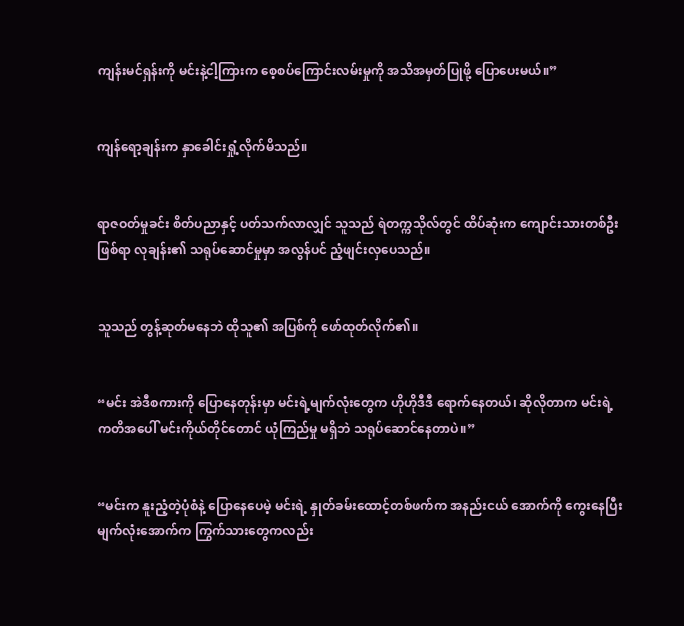ကျန်းမင်ရှန်းကို မင်းနဲ့ငါ့ကြားက စေ့စပ်ကြောင်းလမ်းမှုကို အသိအမှတ်ပြုဖို့ ပြောပေးမယ်။”


ကျန်ရော့ချန်းက နှာခေါင်းရှုံ့လိုက်မိသည်။


ရာဇဝတ်မှုခင်း စိတ်ပညာနှင့် ပတ်သက်လာလျှင် သူသည် ရဲတက္ကသိုလ်တွင် ထိပ်ဆုံးက ကျောင်းသားတစ်ဦးဖြစ်ရာ လုချန်း၏ သရုပ်ဆောင်မှုမှာ အလွန်ပင် ညံ့ဖျင်းလှပေသည်။


သူသည် တွန့်ဆုတ်မနေဘဲ ထိုသူ၏ အပြစ်ကို ဖော်ထုတ်လိုက်၏။


“မင်း အဲဒီစကားကို ပြောနေတုန်းမှာ မင်းရဲ့မျက်လုံးတွေက ဟိုဟိုဒီဒီ ရောက်နေတယ်၊ ဆိုလိုတာက မင်းရဲ့ ကတိအပေါ် မင်းကိုယ်တိုင်တောင် ယုံကြည်မှု မရှိဘဲ သရုပ်ဆောင်နေတာပဲ။”


“မင်းက နူးညံ့တဲ့ပုံစံနဲ့ ပြောနေပေမဲ့ မင်းရဲ့ နှုတ်ခမ်းထောင့်တစ်ဖက်က အနည်းငယ် အောက်ကို ကွေးနေပြီး မျက်လုံးအောက်က ကြွက်သားတွေကလည်း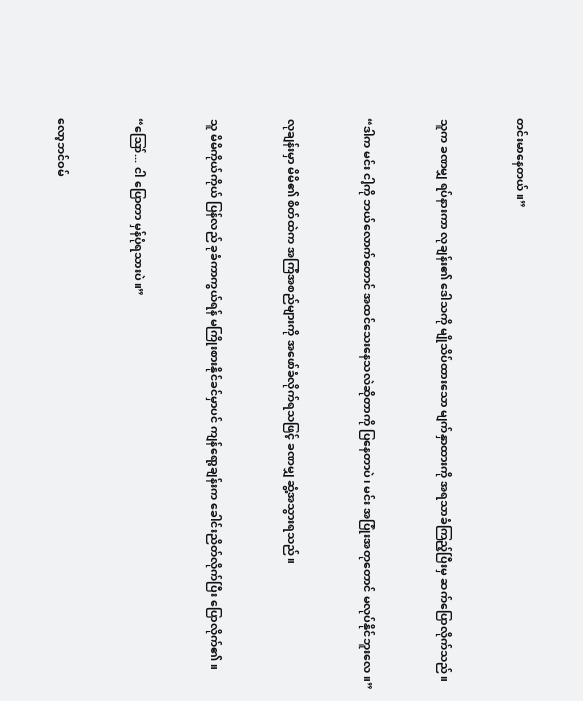တင်းမာနေတယ်။”


သူက ခဏမျှ ရပ်နားကာ လုချန်း၏ ဒေါသကို မျိုသိပ်ထားသော မျက်နှာထားကို အရသာခံကြည့်ပြီးမှ ဆက်ပြောလိုက်သည်။


“ဒါက မင်း ငါ့ကို ဘယ်လောက်တောင် အထင်သေးနေသလဲဆိုတာကို ပြနေတာပဲ၊ မင်း အပြုံးအတုတောင် မလုပ်နိုင်ဘူးလေ။”


လုချန်းမှာ မိမိ၏ စိတ်ထဲက အကြံအစည်များကို အဖော်ခံလိုက်ရသဖြင့် ခဏမျှ ဆွံ့အသွားရသည်။


သူ မိမိကိုယ်ကိုယ် ပြန်လည် ခုခံကာကွယ်ရန် မကြိုးစားနိုင်ခင်မှာပင် ကျန်ရော့ချန်းက ခေါင်းညိတ်လိုက်ပြီး ပြောလိုက်၏။


“ဪ... ငါ ပြောတာ မှန်ပုံရသားပဲ။”


လော့ဘင်ဝမ်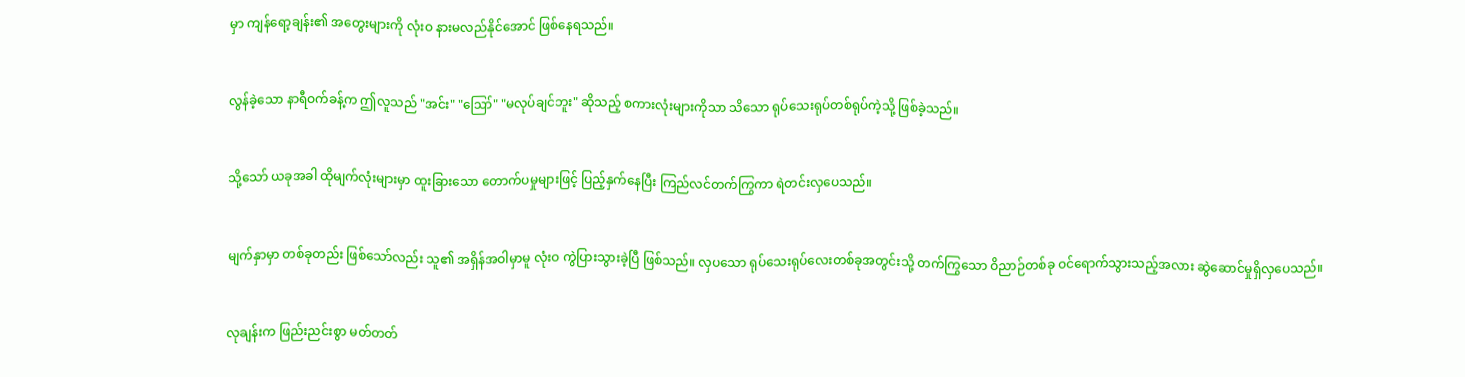မှာ ကျန်ရော့ချန်း၏ အတွေးများကို လုံးဝ နားမလည်နိုင်အောင် ဖြစ်နေရသည်။


လွန်ခဲ့သော နာရီဝက်ခန့်က ဤလူသည် "အင်း" "ဪ" "မလုပ်ချင်ဘူး" ဆိုသည့် စကားလုံးများကိုသာ သိသော ရုပ်သေးရုပ်တစ်ရုပ်ကဲ့သို့ ဖြစ်ခဲ့သည်။


သို့သော် ယခုအခါ ထိုမျက်လုံးများမှာ ထူးခြားသော တောက်ပမှုများဖြင့် ပြည့်နှက်နေပြီး ကြည်လင်တက်ကြွကာ ရဲတင်းလှပေသည်။


မျက်နှာမှာ တစ်ခုတည်း ဖြစ်သော်လည်း သူ၏ အရှိန်အဝါမှာမူ လုံးဝ ကွဲပြားသွားခဲ့ပြီ ဖြစ်သည်။ လှပသော ရုပ်သေးရုပ်လေးတစ်ခုအတွင်းသို့ တက်ကြွသော ဝိညာဉ်တစ်ခု ဝင်ရောက်သွားသည့်အလား ဆွဲဆောင်မှုရှိလှပေသည်။


လုချန်းက ဖြည်းညင်းစွာ မတ်တတ်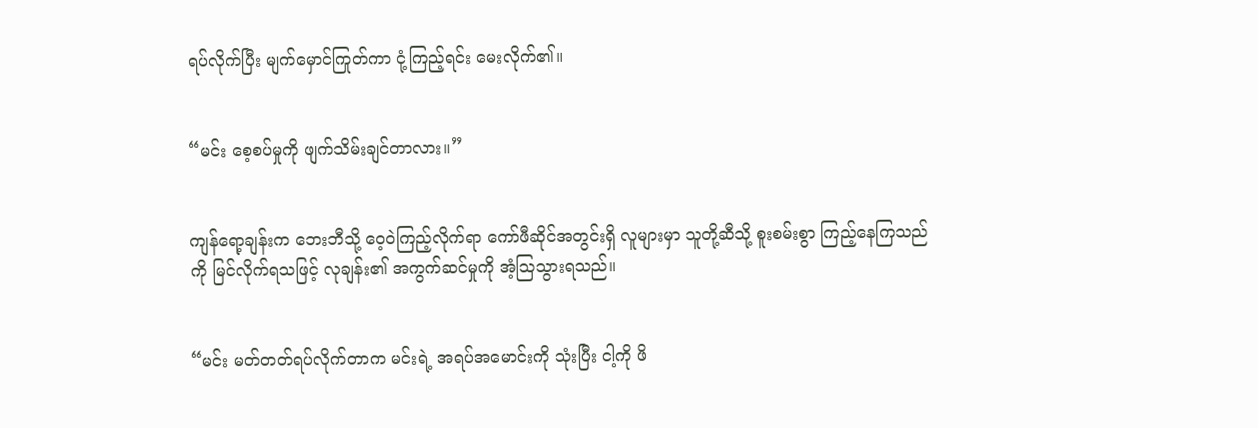ရပ်လိုက်ပြီး မျက်မှောင်ကြုတ်ကာ ငုံ့ကြည့်ရင်း မေးလိုက်၏။


“မင်း စေ့စပ်မှုကို ဖျက်သိမ်းချင်တာလား။”


ကျန်ရော့ချန်းက ဘေးဘီသို့ ဝေ့ဝဲကြည့်လိုက်ရာ ကော်ဖီဆိုင်အတွင်းရှိ လူများမှာ သူတို့ဆီသို့ စူးစမ်းစွာ ကြည့်နေကြသည်ကို မြင်လိုက်ရသဖြင့် လုချန်း၏ အကွက်ဆင်မှုကို အံ့ဩသွားရသည်။


“မင်း မတ်တတ်ရပ်လိုက်တာက မင်းရဲ့ အရပ်အမောင်းကို သုံးပြီး ငါ့ကို ဖိ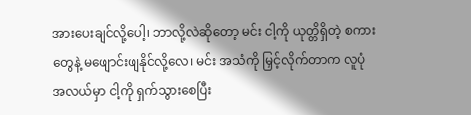အားပေးချင်လို့ပေါ့၊ ဘာလို့လဲဆိုတော့ မင်း ငါ့ကို ယုတ္တိရှိတဲ့ စကားတွေနဲ့ မဖျောင်းဖျနိုင်လို့လေ၊ မင်း အသံကို မြှင့်လိုက်တာက လူပုံအလယ်မှာ ငါ့ကို ရှက်သွားစေပြီး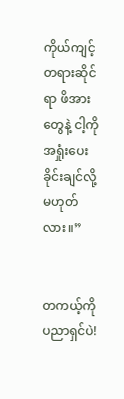ကိုယ်ကျင့်တရားဆိုင်ရာ ဖိအားတွေနဲ့ ငါ့ကို အရှုံးပေးခိုင်းချင်လို့ မဟုတ်လား။”


တကယ့်ကို ပညာရှင်ပဲ!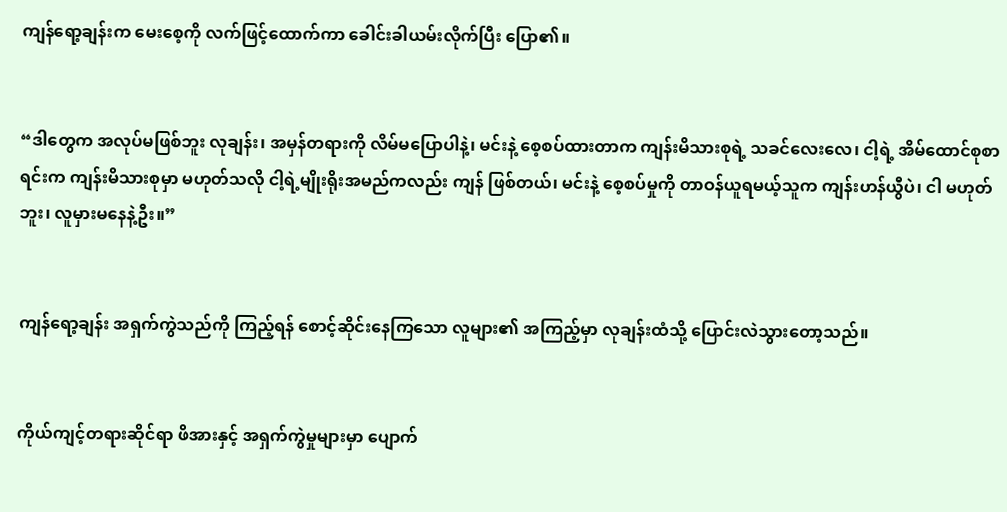ကျန်ရော့ချန်းက မေးစေ့ကို လက်ဖြင့်ထောက်ကာ ခေါင်းခါယမ်းလိုက်ပြီး ပြော၏။


“ဒါတွေက အလုပ်မဖြစ်ဘူး လုချန်း၊ အမှန်တရားကို လိမ်မပြောပါနဲ့၊ မင်းနဲ့ စေ့စပ်ထားတာက ကျန်းမိသားစုရဲ့ သခင်လေးလေ၊ ငါ့ရဲ့ အိမ်ထောင်စုစာရင်းက ကျန်းမိသားစုမှာ မဟုတ်သလို ငါ့ရဲ့မျိုးရိုးအမည်ကလည်း ကျန် ဖြစ်တယ်၊ မင်းနဲ့ စေ့စပ်မှုကို တာဝန်ယူရမယ့်သူက ကျန်းဟန်ယွီပဲ၊ ငါ မဟုတ်ဘူး၊ လူမှားမနေနဲ့ဦး။”


ကျန်ရော့ချန်း အရှက်ကွဲသည်ကို ကြည့်ရန် စောင့်ဆိုင်းနေကြသော လူများ၏ အကြည့်မှာ လုချန်းထံသို့ ပြောင်းလဲသွားတော့သည်။


ကိုယ်ကျင့်တရားဆိုင်ရာ ဖိအားနှင့် အရှက်ကွဲမှုများမှာ ပျောက်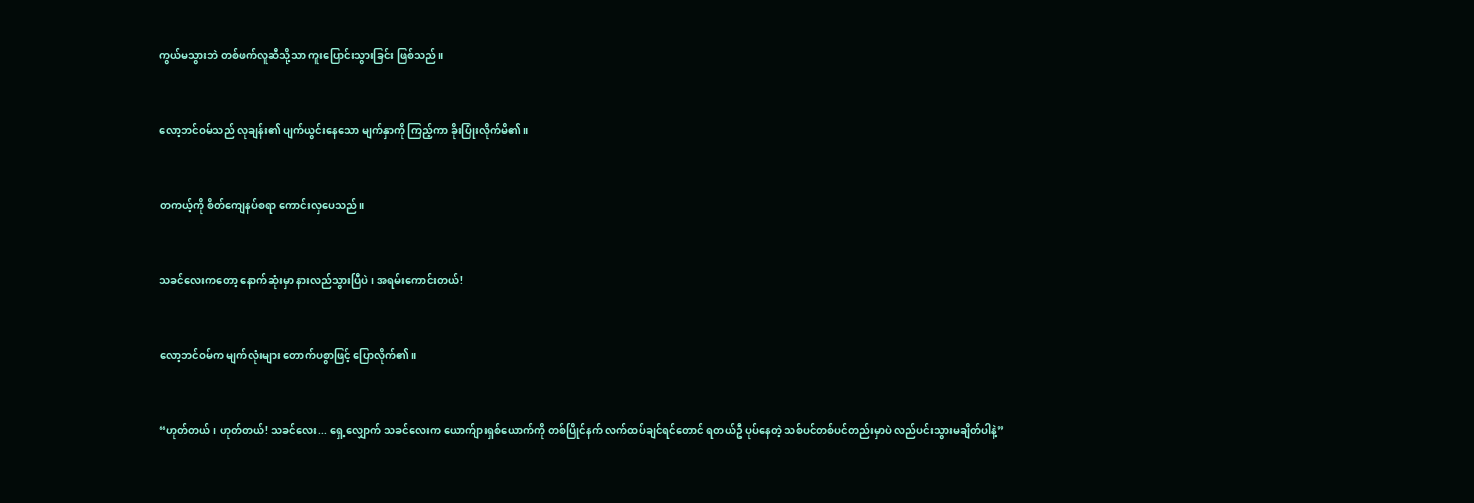ကွယ်မသွားဘဲ တစ်ဖက်လူဆီသို့သာ ကူးပြောင်းသွားခြင်း ဖြစ်သည်။


လော့ဘင်ဝမ်သည် လုချန်း၏ ပျက်ယွင်းနေသော မျက်နှာကို ကြည့်ကာ ခိုးပြုံးလိုက်မိ၏။


တကယ့်ကို စိတ်ကျေနပ်စရာ ကောင်းလှပေသည်။


သခင်လေးကတော့ နောက်ဆုံးမှာ နားလည်သွားပြီပဲ၊ အရမ်းကောင်းတယ်!


လော့ဘင်ဝမ်က မျက်လုံးများ တောက်ပစွာဖြင့် ပြောလိုက်၏။


“ဟုတ်တယ်၊ ဟုတ်တယ်! သခင်လေး... ရှေ့လျှောက် သခင်လေးက ယောက်ျားရှစ်ယောက်ကို တစ်ပြိုင်နက် လက်ထပ်ချင်ရင်တောင် ရတယ်ဦ ပုပ်နေတဲ့ သစ်ပင်တစ်ပင်တည်းမှာပဲ လည်ပင်းသွားမချိတ်ပါနဲ့”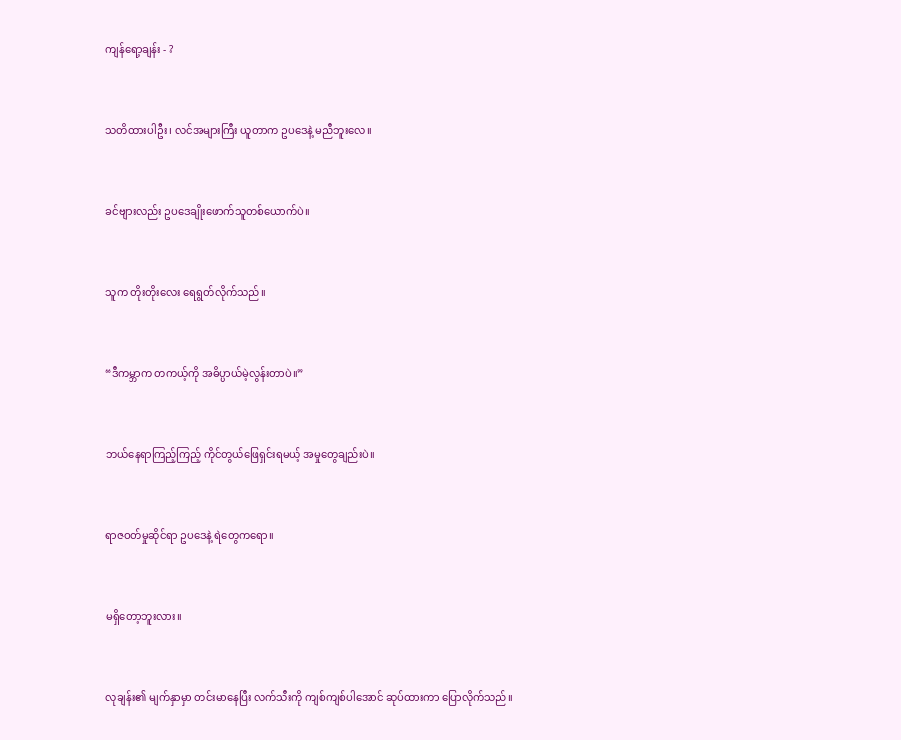ကျန်ရော့ချန်း - ?


သတိထားပါဦး၊ လင်အများကြီး ယူတာက ဥပဒေနဲ့ မညီဘူးလေ။


ခင်ဗျားလည်း ဥပဒေချိုးဖောက်သူတစ်ယောက်ပဲ။


သူက တိုးတိုးလေး ရေရွတ်လိုက်သည်။


“ဒီကမ္ဘာက တကယ့်ကို အဓိပ္ပာယ်မဲ့လွန်းတာပဲ။”


ဘယ်နေရာကြည့်ကြည့် ကိုင်တွယ်ဖြေရှင်းရမယ့် အမှုတွေချည်းပဲ။


ရာဇဝတ်မှုဆိုင်ရာ ဥပဒေနဲ့ ရဲတွေကရော။


မရှိတော့ဘူးလား။


လုချန်း၏ မျက်နှာမှာ တင်းမာနေပြီး လက်သီးကို ကျစ်ကျစ်ပါအောင် ဆုပ်ထားကာ ပြောလိုက်သည်။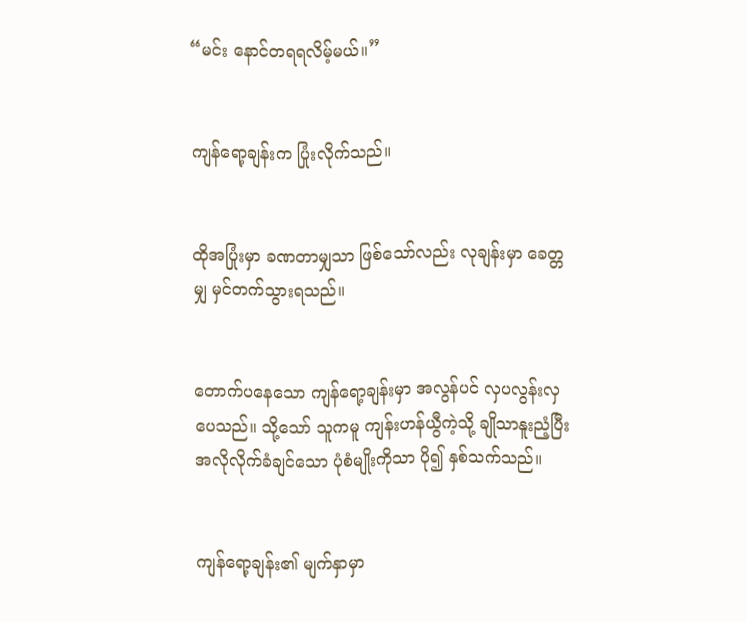“မင်း နောင်တရရလိမ့်မယ်။”


ကျန်ရော့ချန်းက ပြုံးလိုက်သည်။


ထိုအပြုံးမှာ ခဏတာမျှသာ ဖြစ်သော်လည်း လုချန်းမှာ ခေတ္တမျှ မှင်တက်သွားရသည်။


တောက်ပနေသော ကျန်ရော့ချန်းမှာ အလွန်ပင် လှပလွန်းလှပေသည်။ သို့သော် သူကမူ ကျန်းဟန်ယွီကဲ့သို့ ချိုသာနူးညံ့ပြီး အလိုလိုက်ခံချင်သော ပုံစံမျိုးကိုသာ ပို၍ နှစ်သက်သည်။


ကျန်ရော့ချန်း၏ မျက်နှာမှာ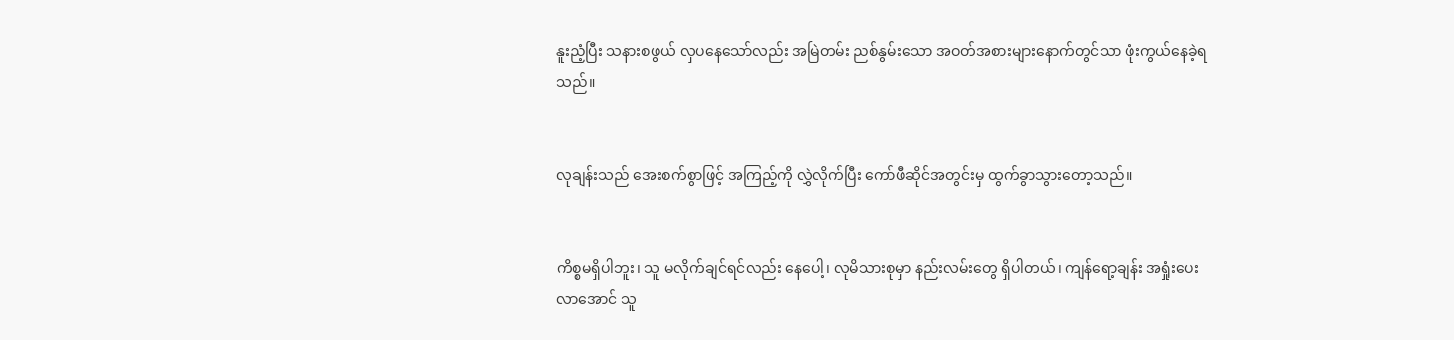နူးညံ့ပြီး သနားစဖွယ် လှပနေသော်လည်း အမြဲတမ်း ညစ်နွမ်းသော အဝတ်အစားများနောက်တွင်သာ ဖုံးကွယ်နေခဲ့ရသည်။


လုချန်းသည် အေးစက်စွာဖြင့် အကြည့်ကို လွှဲလိုက်ပြီး ကော်ဖီဆိုင်အတွင်းမှ ထွက်ခွာသွားတော့သည်။


ကိစ္စမရှိပါဘူး၊ သူ မလိုက်ချင်ရင်လည်း နေပေါ့၊ လုမိသားစုမှာ နည်းလမ်းတွေ ရှိပါတယ်၊ ကျန်ရော့ချန်း အရှုံးပေးလာအောင် သူ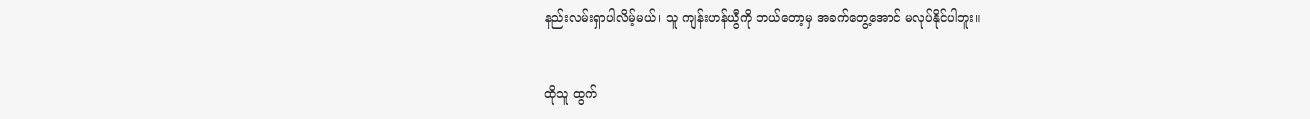နည်းလမ်းရှာပါလိမ့်မယ်၊ သူ ကျန်းဟန်ယွီကို ဘယ်တော့မှ အခက်တွေ့အောင် မလုပ်နိုင်ပါဘူး။


ထိုသူ ထွက်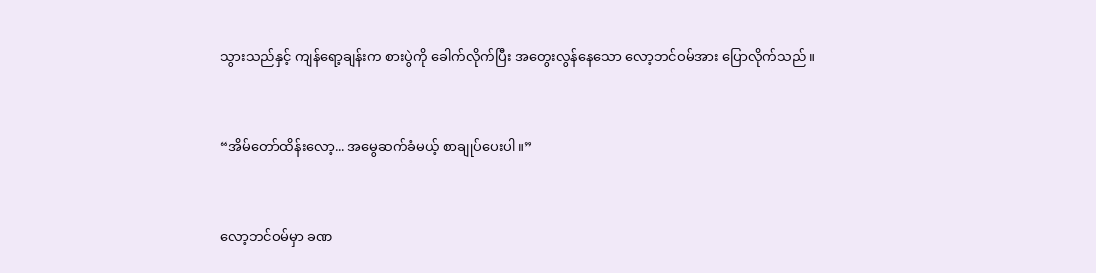သွားသည်နှင့် ကျန်ရော့ချန်းက စားပွဲကို ခေါက်လိုက်ပြီး အတွေးလွန်နေသော လော့ဘင်ဝမ်အား ပြောလိုက်သည်။


“အိမ်တော်ထိန်းလော့... အမွေဆက်ခံမယ့် စာချုပ်ပေးပါ။”


လော့ဘင်ဝမ်မှာ ခဏ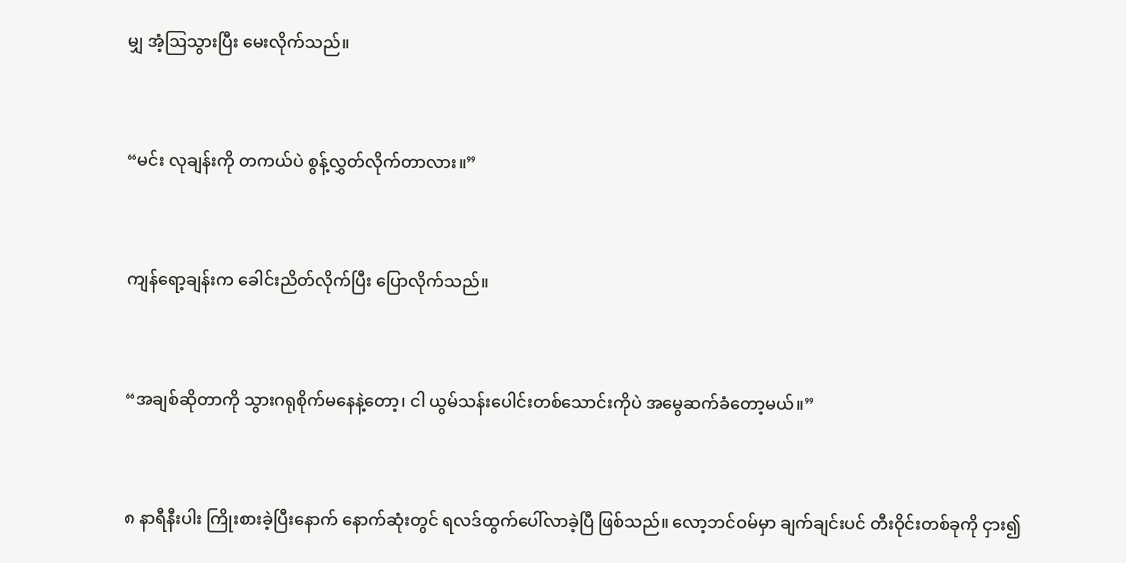မျှ အံ့ဩသွားပြီး မေးလိုက်သည်။


“မင်း လုချန်းကို တကယ်ပဲ စွန့်လွှတ်လိုက်တာလား။”


ကျန်ရော့ချန်းက ခေါင်းညိတ်လိုက်ပြီး ပြောလိုက်သည်။


“အချစ်ဆိုတာကို သွားဂရုစိုက်မနေနဲ့တော့၊ ငါ ယွမ်သန်းပေါင်းတစ်သောင်းကိုပဲ အမွေဆက်ခံတော့မယ်။”


၈ နာရီနီးပါး ကြိုးစားခဲ့ပြီးနောက် နောက်ဆုံးတွင် ရလဒ်ထွက်ပေါ်လာခဲ့ပြီ ဖြစ်သည်။ လော့ဘင်ဝမ်မှာ ချက်ချင်းပင် တီးဝိုင်းတစ်ခုကို ငှား၍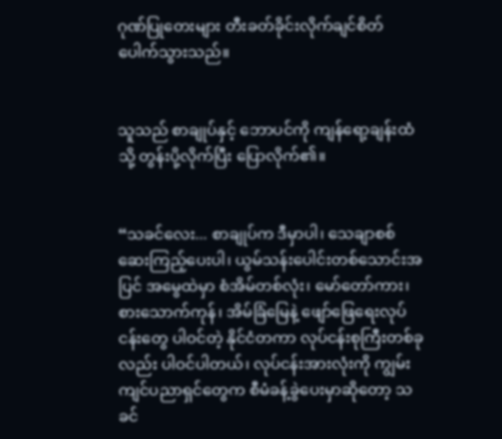ဂုဏ်ပြုတေးများ တီးခတ်ခိုင်းလိုက်ချင်စိတ် ပေါက်သွားသည်။


သူသည် စာချုပ်နှင့် ဘောပင်ကို ကျန်ရော့ချန်းထံသို့ တွန်းပို့လိုက်ပြီး ပြောလိုက်၏။


“သခင်လေး... စာချုပ်က ဒီမှာပါ၊ သေချာစစ်ဆေးကြည့်ပေးပါ၊ ယွမ်သန်းပေါင်းတစ်သောင်းအပြင် အမွေထဲမှာ စံအိမ်တစ်လုံး၊ မော်တော်ကား၊ စားသောက်ကုန်၊ အိမ်ခြံမြေနဲ့ ဖျော်ဖြေရေးလုပ်ငန်းတွေ ပါဝင်တဲ့ နိုင်ငံတကာ လုပ်ငန်းစုကြီးတစ်ခုလည်း ပါဝင်ပါတယ်၊ လုပ်ငန်းအားလုံးကို ကျွမ်းကျင်ပညာရှင်တွေက စီမံခန့်ခွဲပေးမှာဆိုတော့ သခင်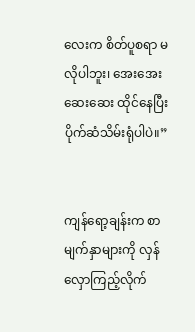လေးက စိတ်ပူစရာ မလိုပါဘူး၊ အေးအေးဆေးဆေး ထိုင်နေပြီး ပိုက်ဆံသိမ်းရုံပါပဲ။”


ကျန်ရော့ချန်းက စာမျက်နှာများကို လှန်လှောကြည့်လိုက်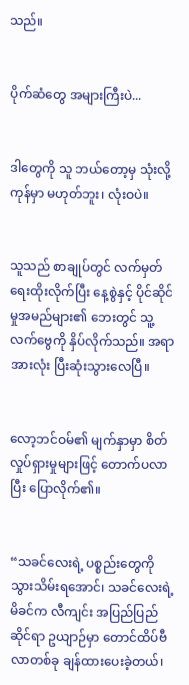သည်။


ပိုက်ဆံတွေ အများကြီးပဲ...


ဒါတွေကို သူ ဘယ်တော့မှ သုံးလို့ကုန်မှာ မဟုတ်ဘူး၊ လုံးဝပဲ။


သူသည် စာချုပ်တွင် လက်မှတ်ရေးထိုးလိုက်ပြီး နေ့စွဲနှင့် ပိုင်ဆိုင်မှုအမည်များ၏ ဘေးတွင် သူ့လက်ဗွေကို နှိပ်လိုက်သည်။ အရာအားလုံး ပြီးဆုံးသွားလေပြီ။


လော့ဘင်ဝမ်၏ မျက်နှာမှာ စိတ်လှုပ်ရှားမှုများဖြင့် တောက်ပလာပြီး ပြောလိုက်၏။


“သခင်လေးရဲ့ ပစ္စည်းတွေကို သွားသိမ်းရအောင်၊ သခင်လေးရဲ့ မိခင်က လီကျင်း အပြည်ပြည်ဆိုင်ရာ ဥယျာဉ်မှာ တောင်ထိပ်ဗီလာတစ်ခု ချန်ထားပေးခဲ့တယ်၊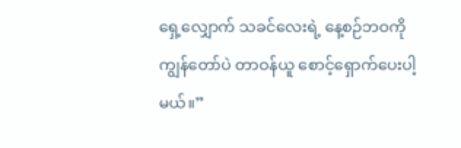ရှေ့လျှောက် သခင်လေးရဲ့ နေ့စဉ်ဘဝကို ကျွန်တော်ပဲ တာဝန်ယူ စောင့်ရှောက်ပေးပါ့မယ်။”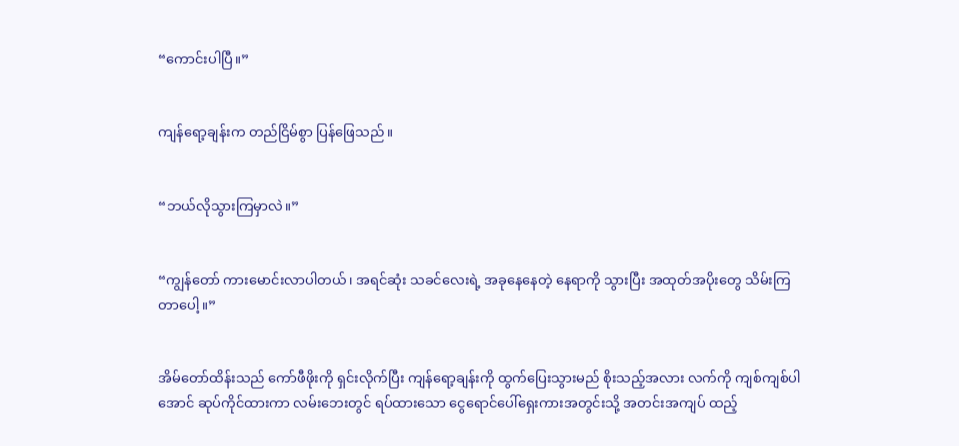“ကောင်းပါပြီ။”


ကျန်ရော့ချန်းက တည်ငြိမ်စွာ ပြန်ဖြေသည်။


“ဘယ်လိုသွားကြမှာလဲ။”


“ကျွန်တော် ကားမောင်းလာပါတယ်၊ အရင်ဆုံး သခင်လေးရဲ့ အခုနေနေတဲ့ နေရာကို သွားပြီး အထုတ်အပိုးတွေ သိမ်းကြတာပေါ့။”


အိမ်တော်ထိန်းသည် ကော်ဖီဖိုးကို ရှင်းလိုက်ပြီး ကျန်ရော့ချန်းကို ထွက်ပြေးသွားမည် စိုးသည့်အလား လက်ကို ကျစ်ကျစ်ပါအောင် ဆုပ်ကိုင်ထားကာ လမ်းဘေးတွင် ရပ်ထားသော ငွေရောင်ပေါ်ရှေးကားအတွင်းသို့ အတင်းအကျပ် ထည့်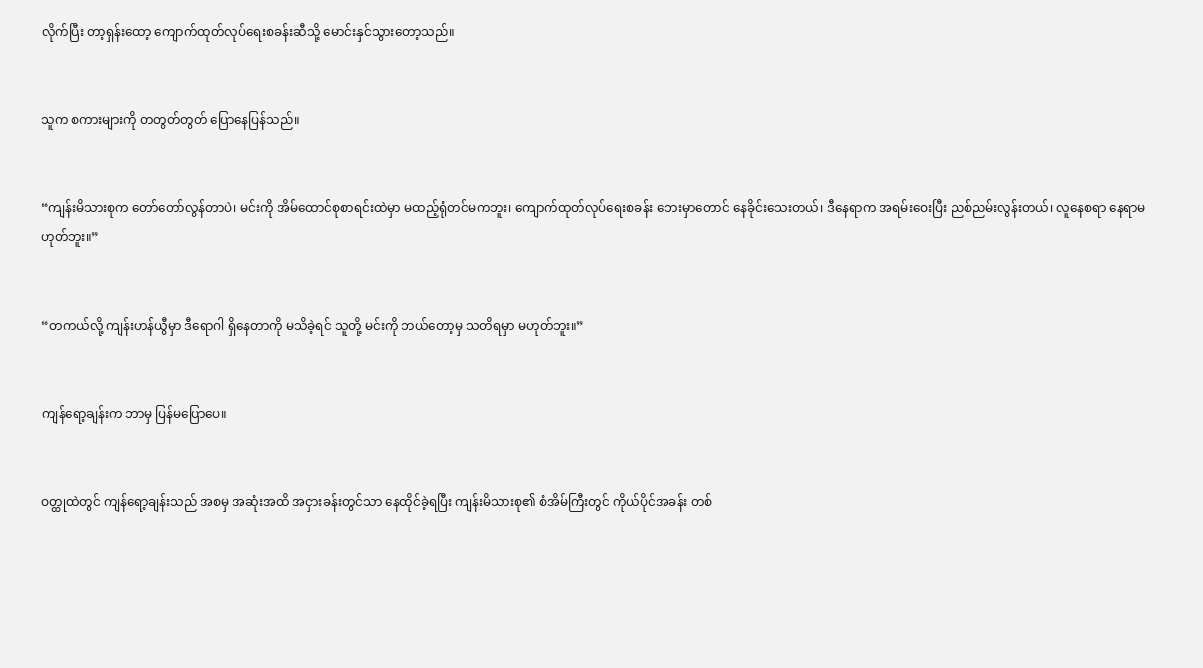လိုက်ပြီး တာ့ရှန်းထော့ ကျောက်ထုတ်လုပ်ရေးစခန်းဆီသို့ မောင်းနှင်သွားတော့သည်။


သူက စကားများကို တတွတ်တွတ် ပြောနေပြန်သည်။


“ကျန်းမိသားစုက တော်တော်လွန်တာပဲ၊ မင်းကို အိမ်ထောင်စုစာရင်းထဲမှာ မထည့်ရုံတင်မကဘူး၊ ကျောက်ထုတ်လုပ်ရေးစခန်း ဘေးမှာတောင် နေခိုင်းသေးတယ်၊ ဒီနေရာက အရမ်းဝေးပြီး ညစ်ညမ်းလွန်းတယ်၊ လူနေစရာ နေရာမဟုတ်ဘူး။”


“တကယ်လို့ ကျန်းဟန်ယွီမှာ ဒီရောဂါ ရှိနေတာကို မသိခဲ့ရင် သူတို့ မင်းကို ဘယ်တော့မှ သတိရမှာ မဟုတ်ဘူး။”


ကျန်ရော့ချန်းက ဘာမှ ပြန်မပြောပေ။


ဝတ္ထုထဲတွင် ကျန်ရော့ချန်းသည် အစမှ အဆုံးအထိ အငှားခန်းတွင်သာ နေထိုင်ခဲ့ရပြီး ကျန်းမိသားစု၏ စံအိမ်ကြီးတွင် ကိုယ်ပိုင်အခန်း တစ်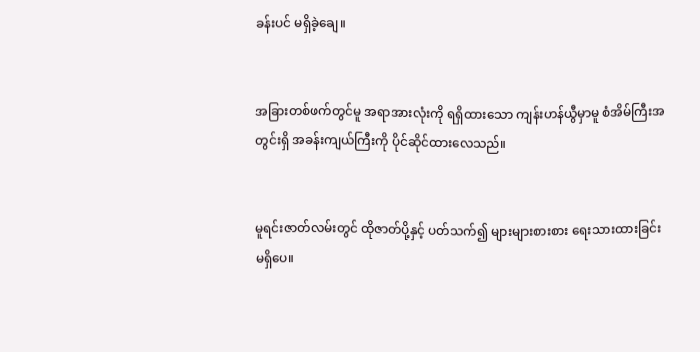ခန်းပင် မရှိခဲ့ချေ။


အခြားတစ်ဖက်တွင်မူ အရာအားလုံးကို ရရှိထားသော ကျန်းဟန်ယွီမှာမူ စံအိမ်ကြီးအတွင်းရှိ အခန်းကျယ်ကြီးကို ပိုင်ဆိုင်ထားလေသည်။


မူရင်းဇာတ်လမ်းတွင် ထိုဇာတ်ပို့နှင့် ပတ်သက်၍ များများစားစား ရေးသားထားခြင်း မရှိပေ။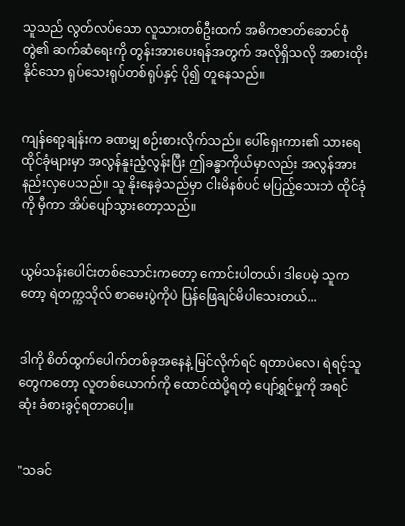သူသည် လွတ်လပ်သော လူသားတစ်ဦးထက် အဓိကဇာတ်ဆောင်စုံတွဲ၏ ဆက်ဆံရေးကို တွန်းအားပေးရန်အတွက် အလိုရှိသလို အစားထိုးနိုင်သော ရုပ်သေးရုပ်တစ်ရုပ်နှင့် ပို၍ တူနေသည်။


ကျန်ရော့ချန်းက ခဏမျှ စဉ်းစားလိုက်သည်။ ပေါ်ရှေးကား၏ သားရေထိုင်ခုံများမှာ အလွန်နူးညံ့လွန်းပြီး ဤခန္ဓာကိုယ်မှာလည်း အလွန်အားနည်းလှပေသည်။ သူ နိုးနေခဲ့သည်မှာ ငါးမိနစ်ပင် မပြည့်သေးဘဲ ထိုင်ခုံကို မှီကာ အိပ်ပျော်သွားတော့သည်။


ယွမ်သန်းပေါင်းတစ်သောင်းကတော့ ကောင်းပါတယ်၊ ဒါပေမဲ့ သူကတော့ ရဲတက္ကသိုလ် စာမေးပွဲကိုပဲ ပြန်ဖြေချင်မိပါသေးတယ်...


ဒါကို စိတ်ထွက်ပေါက်တစ်ခုအနေနဲ့ မြင်လိုက်ရင် ရတာပဲလေ၊ ရဲရင့်သူတွေကတော့ လူတစ်ယောက်ကို ထောင်ထဲပို့ရတဲ့ ပျော်ရွှင်မှုကို အရင်ဆုံး ခံစားခွင့်ရတာပေါ့။


"သခင်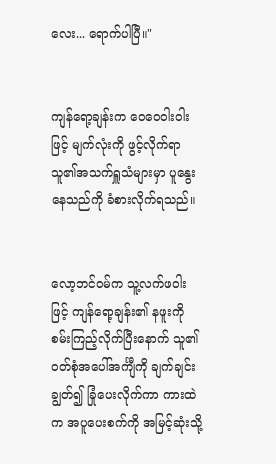လေး... ရောက်ပါပြီ။"


ကျန်ရော့ချန်းက ဝေဝေဝါးဝါးဖြင့် မျက်လုံးကို ဖွင့်လိုက်ရာ သူ၏အသက်ရှူသံများမှာ ပူနွေးနေသည်ကို ခံစားလိုက်ရသည်။


လော့ဘင်ဝမ်က သူ့လက်ဖဝါးဖြင့် ကျန်ရော့ချန်း၏ နဖူးကို စမ်းကြည့်လိုက်ပြီးနောက် သူ၏ဝတ်စုံအပေါ်အင်္ကျီကို ချက်ချင်းချွတ်၍ ခြုံပေးလိုက်ကာ ကားထဲက အပူပေးစက်ကို အမြင့်ဆုံးသို့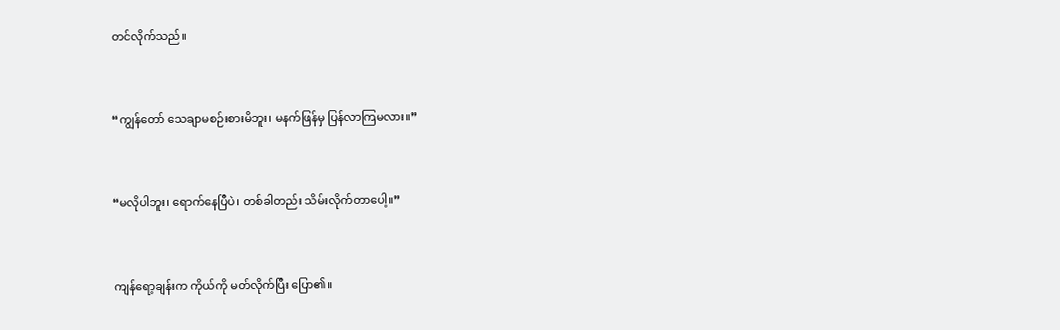တင်လိုက်သည်။


“ကျွန်တော် သေချာမစဉ်းစားမိဘူး၊ မနက်ဖြန်မှ ပြန်လာကြမလား။”


“မလိုပါဘူး၊ ရောက်နေပြီပဲ၊ တစ်ခါတည်း သိမ်းလိုက်တာပေါ့။”


ကျန်ရော့ချန်းက ကိုယ်ကို မတ်လိုက်ပြီး ပြော၏။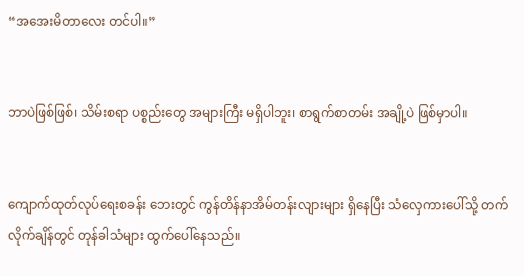“အအေးမိတာလေး တင်ပါ။”


ဘာပဲဖြစ်ဖြစ်၊ သိမ်းစရာ ပစ္စည်းတွေ အများကြီး မရှိပါဘူး၊ စာရွက်စာတမ်း အချို့ပဲ ဖြစ်မှာပါ။


ကျောက်ထုတ်လုပ်ရေးစခန်း ဘေးတွင် ကွန်တိန်နာအိမ်တန်းလျားများ ရှိနေပြီး သံလှေကားပေါ်သို့ တက်လိုက်ချိန်တွင် တုန်ခါသံများ ထွက်ပေါ်နေသည်။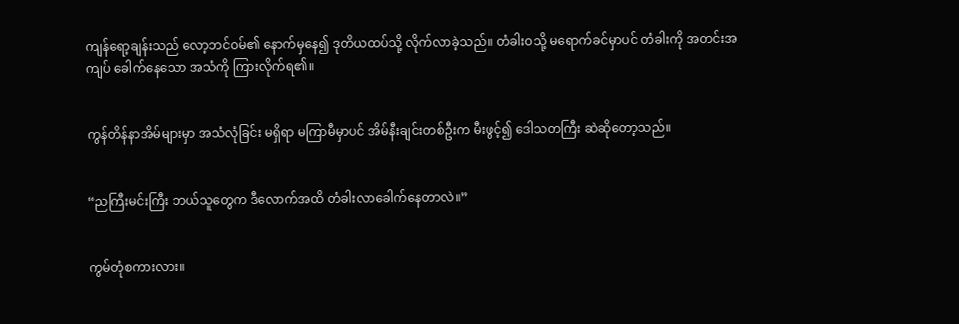ကျန်ရော့ချန်းသည် လော့ဘင်ဝမ်၏ နောက်မှနေ၍ ဒုတိယထပ်သို့ လိုက်လာခဲ့သည်။ တံခါးဝသို့ မရောက်ခင်မှာပင် တံခါးကို အတင်းအကျပ် ခေါက်နေသော အသံကို ကြားလိုက်ရ၏။


ကွန်တိန်နာအိမ်များမှာ အသံလုံခြင်း မရှိရာ မကြာမီမှာပင် အိမ်နီးချင်းတစ်ဦးက မီးဖွင့်၍ ဒေါသတကြီး ဆဲဆိုတော့သည်။


“ညကြီးမင်းကြီး ဘယ်သူတွေက ဒီလောက်အထိ တံခါးလာခေါက်နေတာလဲ။”


ကွမ်တုံစကားလား။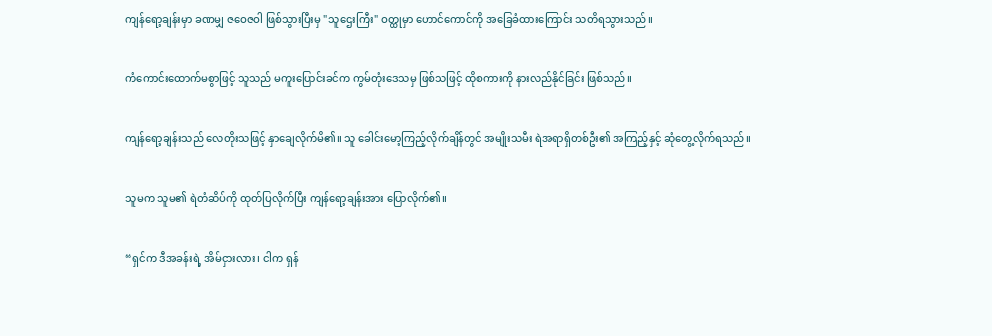ကျန်ရော့ချန်းမှာ ခဏမျှ ဇဝေဇဝါ ဖြစ်သွားပြီးမှ "သူဌေးကြီး" ဝတ္ထုမှာ ဟောင်ကောင်ကို အခြေခံထားကြောင်း သတိရသွားသည်။


ကံကောင်းထောက်မစွာဖြင့် သူသည် မကူးပြောင်းခင်က ကွမ်တုံးဒေသမှ ဖြစ်သဖြင့် ထိုစကားကို နားလည်နိုင်ခြင်း ဖြစ်သည်။


ကျန်ရော့ချန်းသည် လေတိုးသဖြင့် နှာချေလိုက်မိ၏။ သူ ခေါင်းမော့ကြည့်လိုက်ချိန်တွင် အမျိုးသမီး ရဲအရာရှိတစ်ဦး၏ အကြည့်နှင့် ဆုံတွေ့လိုက်ရသည်။


သူမက သူမ၏ ရဲတံဆိပ်ကို ထုတ်ပြလိုက်ပြီး ကျန်ရော့ချန်းအား ပြောလိုက်၏။


“ရှင်က ဒီအခန်းရဲ့ အိမ်ငှားလား၊ ငါက ရှန်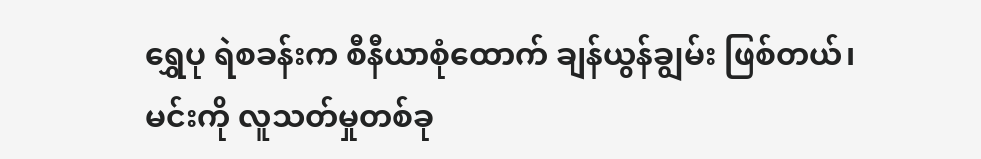ရွှေပု ရဲစခန်းက စီနီယာစုံထောက် ချန်ယွန်ချွမ်း ဖြစ်တယ်၊ မင်းကို လူသတ်မှုတစ်ခု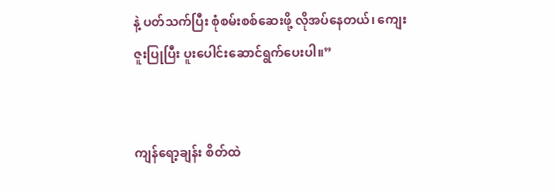နဲ့ ပတ်သက်ပြီး စုံစမ်းစစ်ဆေးဖို့ လိုအပ်နေတယ်၊ ကျေးဇူးပြုပြီး ပူးပေါင်းဆောင်ရွက်ပေးပါ။”


ကျန်ရော့ချန်း စိတ်ထဲ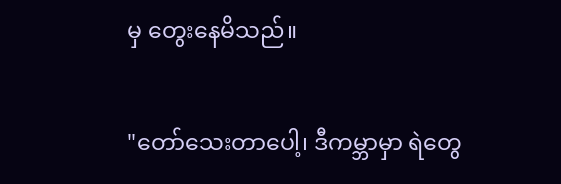မှ တွေးနေမိသည်။


"တော်သေးတာပေါ့၊ ဒီကမ္ဘာမှာ ရဲတွေ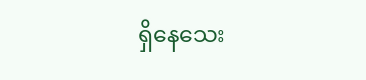ရှိနေသေး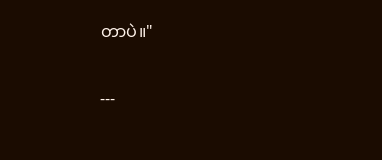တာပဲ။"


---